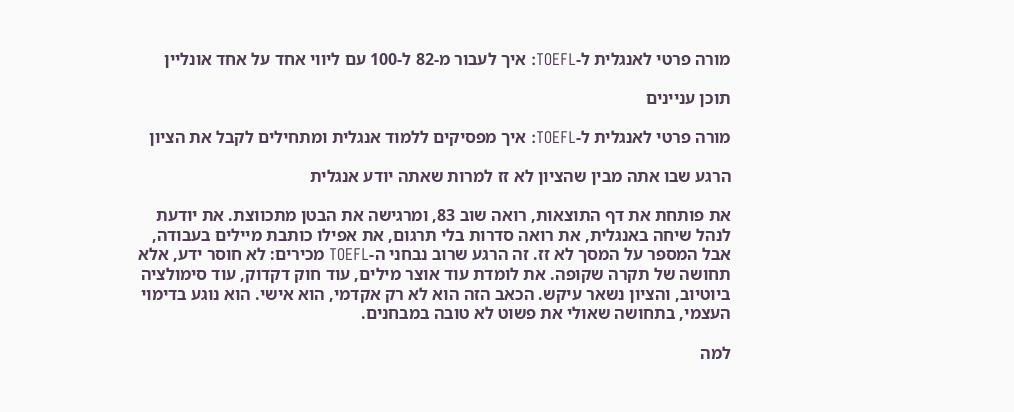מורה פרטי לאנגלית ל-TOEFL: איך לעבור מ-82 ל-100 עם ליווי אחד על אחד אונליין

תוכן עניינים

מורה פרטי לאנגלית ל-TOEFL: איך מפסיקים ללמוד אנגלית ומתחילים לקבל את הציון

הרגע שבו אתה מבין שהציון לא זז למרות שאתה יודע אנגלית

את פותחת את דף התוצאות, רואה שוב 83, ומרגישה את הבטן מתכווצת. את יודעת לנהל שיחה באנגלית, את רואה סדרות בלי תרגום, את אפילו כותבת מיילים בעבודה, אבל המספר על המסך לא זז. זה הרגע שרוב נבחני ה-TOEFL מכירים: לא חוסר ידע, אלא תחושה של תקרה שקופה. את לומדת עוד אוצר מילים, עוד חוק דקדוק, עוד סימולציה ביוטיוב, והציון נשאר עיקש. הכאב הזה הוא לא רק אקדמי, הוא אישי. הוא נוגע בדימוי העצמי, בתחושה שאולי את פשוט לא טובה במבחנים.

למה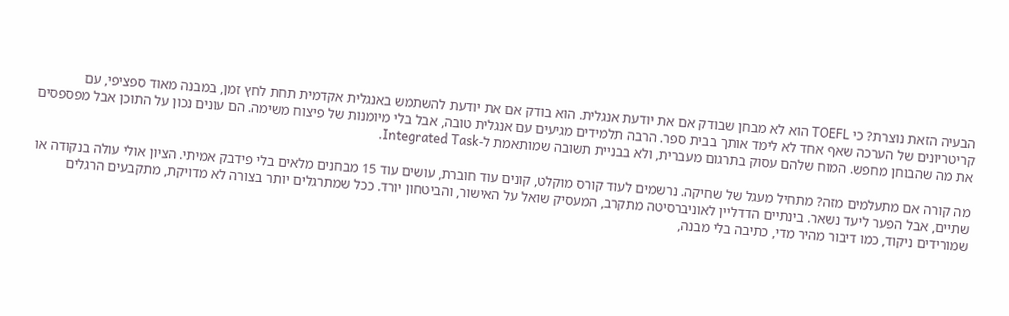הבעיה הזאת נוצרת? כי TOEFL הוא לא מבחן שבודק אם את יודעת אנגלית. הוא בודק אם את יודעת להשתמש באנגלית אקדמית תחת לחץ זמן, במבנה מאוד ספציפי, עם קריטריונים של הערכה שאף אחד לא לימד אותך בבית ספר. הרבה תלמידים מגיעים עם אנגלית טובה, אבל בלי מיומנות של פיצוח משימה. הם עונים נכון על התוכן אבל מפספסים את מה שהבוחן מחפש. המוח שלהם עסוק בתרגום מעברית, ולא בבניית תשובה שמותאמת ל-Integrated Task.

מה קורה אם מתעלמים מזה? מתחיל מעגל של שחיקה. נרשמים לעוד קורס מוקלט, קונים עוד חוברת, עושים עוד 15 מבחנים מלאים בלי פידבק אמיתי. הציון אולי עולה בנקודה או שתיים, אבל הפער ליעד נשאר. בינתיים הדדליין לאוניברסיטה מתקרב, המעסיק שואל על האישור, והביטחון יורד. ככל שמתרגלים יותר בצורה לא מדויקת, מתקבעים הרגלים שמורידים ניקוד, כמו דיבור מהיר מדי, כתיבה בלי מבנה,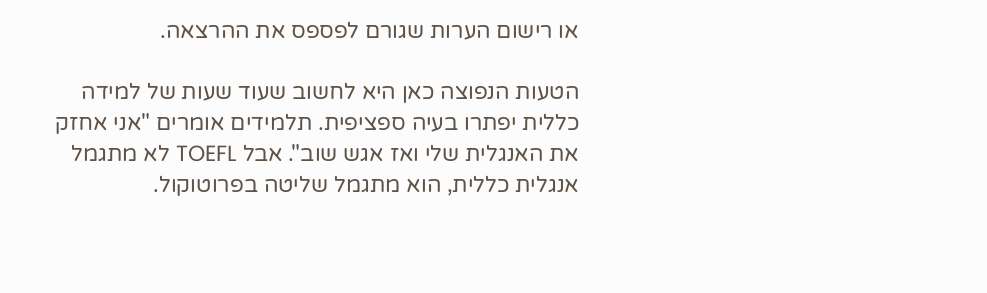או רישום הערות שגורם לפספס את ההרצאה.

הטעות הנפוצה כאן היא לחשוב שעוד שעות של למידה כללית יפתרו בעיה ספציפית. תלמידים אומרים "אני אחזק את האנגלית שלי ואז אגש שוב". אבל TOEFL לא מתגמל אנגלית כללית, הוא מתגמל שליטה בפרוטוקול.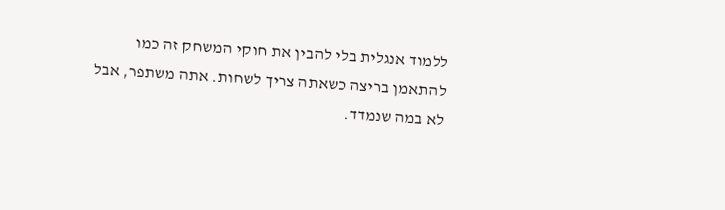ללמוד אנגלית בלי להבין את חוקי המשחק זה כמו להתאמן בריצה כשאתה צריך לשחות. אתה משתפר, אבל לא במה שנמדד.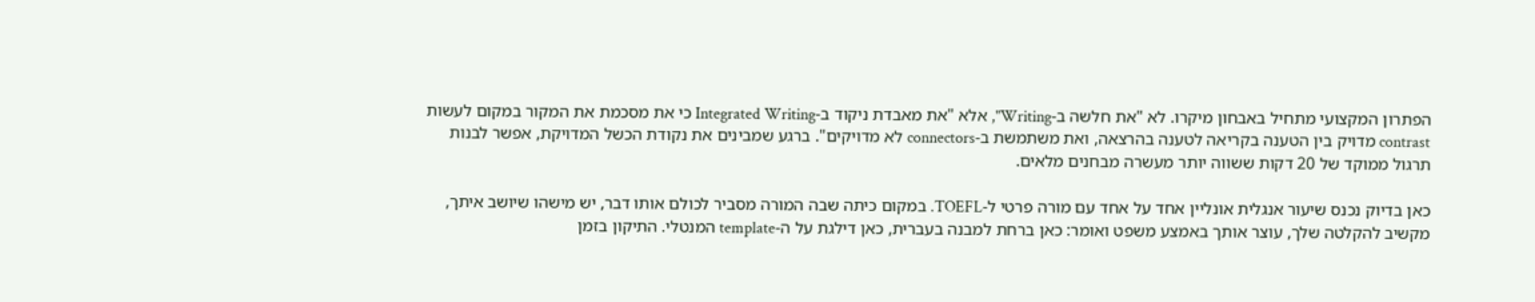הפתרון המקצועי מתחיל באבחון מיקרו. לא "את חלשה ב-Writing", אלא "את מאבדת ניקוד ב-Integrated Writing כי את מסכמת את המקור במקום לעשות contrast מדויק בין הטענה בקריאה לטענה בהרצאה, ואת משתמשת ב-connectors לא מדויקים". ברגע שמבינים את נקודת הכשל המדויקת, אפשר לבנות תרגול ממוקד של 20 דקות ששווה יותר מעשרה מבחנים מלאים.

כאן בדיוק נכנס שיעור אנגלית אונליין אחד על אחד עם מורה פרטי ל-TOEFL. במקום כיתה שבה המורה מסביר לכולם אותו דבר, יש מישהו שיושב איתך, מקשיב להקלטה שלך, עוצר אותך באמצע משפט ואומר: כאן ברחת למבנה בעברית, כאן דילגת על ה-template המנטלי. התיקון בזמן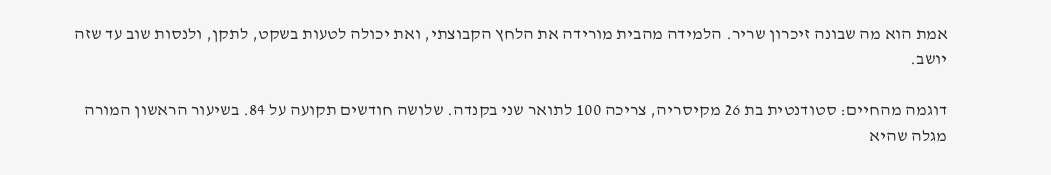אמת הוא מה שבונה זיכרון שריר. הלמידה מהבית מורידה את הלחץ הקבוצתי, ואת יכולה לטעות בשקט, לתקן, ולנסות שוב עד שזה יושב.

דוגמה מהחיים: סטודנטית בת 26 מקיסריה, צריכה 100 לתואר שני בקנדה. שלושה חודשים תקועה על 84. בשיעור הראשון המורה מגלה שהיא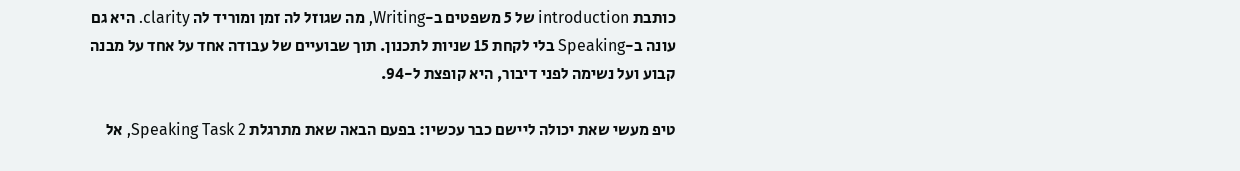כותבת introduction של 5 משפטים ב-Writing, מה שגוזל לה זמן ומוריד לה clarity. היא גם עונה ב-Speaking בלי לקחת 15 שניות לתכנון. תוך שבועיים של עבודה אחד על אחד על מבנה קבוע ועל נשימה לפני דיבור, היא קופצת ל-94.

טיפ מעשי שאת יכולה ליישם כבר עכשיו: בפעם הבאה שאת מתרגלת Speaking Task 2, אל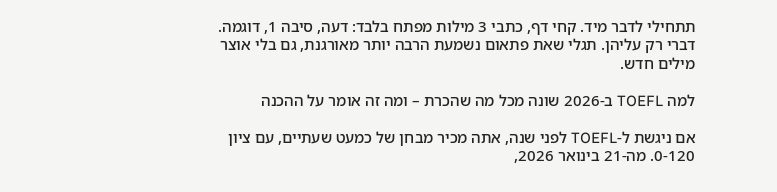תתחילי לדבר מיד. קחי דף, כתבי 3 מילות מפתח בלבד: דעה, סיבה 1, דוגמה. דברי רק עליהן. תגלי שאת פתאום נשמעת הרבה יותר מאורגנת, גם בלי אוצר מילים חדש.

למה TOEFL ב-2026 שונה מכל מה שהכרת – ומה זה אומר על ההכנה

אם ניגשת ל-TOEFL לפני שנה, אתה מכיר מבחן של כמעט שעתיים, עם ציון 0-120. מה-21 בינואר 2026,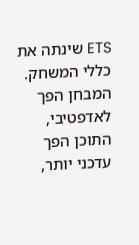ETS שינתה את כללי המשחק. המבחן הפך לאדפטיבי, התוכן הפך עדכני יותר,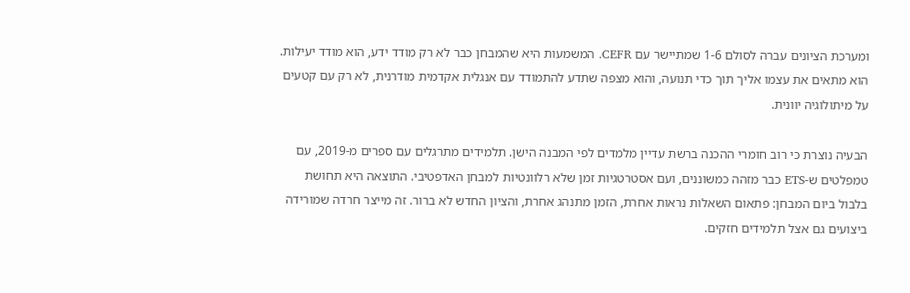ומערכת הציונים עברה לסולם 1-6 שמתיישר עם CEFR. המשמעות היא שהמבחן כבר לא רק מודד ידע, הוא מודד יעילות. הוא מתאים את עצמו אליך תוך כדי תנועה, והוא מצפה שתדע להתמודד עם אנגלית אקדמית מודרנית, לא רק עם קטעים על מיתולוגיה יוונית.

הבעיה נוצרת כי רוב חומרי ההכנה ברשת עדיין מלמדים לפי המבנה הישן. תלמידים מתרגלים עם ספרים מ-2019, עם טמפלטים ש-ETS כבר מזהה כמשוננים, ועם אסטרטגיות זמן שלא רלוונטיות למבחן האדפטיבי. התוצאה היא תחושת בלבול ביום המבחן: פתאום השאלות נראות אחרת, הזמן מתנהג אחרת, והציון החדש לא ברור. זה מייצר חרדה שמורידה ביצועים גם אצל תלמידים חזקים.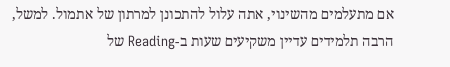אם מתעלמים מהשינוי, אתה עלול להתכונן למרתון של אתמול. למשל, הרבה תלמידים עדיין משקיעים שעות ב-Reading של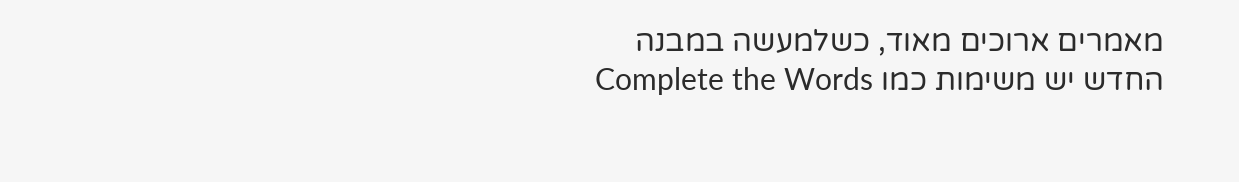מאמרים ארוכים מאוד, כשלמעשה במבנה החדש יש משימות כמו Complete the Words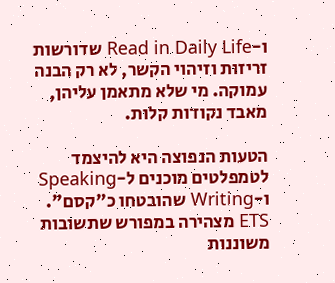ו-Read in Daily Life שדורשות זריזות וזיהוי הקשר, לא רק הבנה עמוקה. מי שלא מתאמן עליהן, מאבד נקודות קלות.

הטעות הנפוצה היא להיצמד לטמפלטים מוכנים ל-Speaking ו-Writing שהובטחו כ"קסם". ETS מצהירה במפורש שתשובות משוננות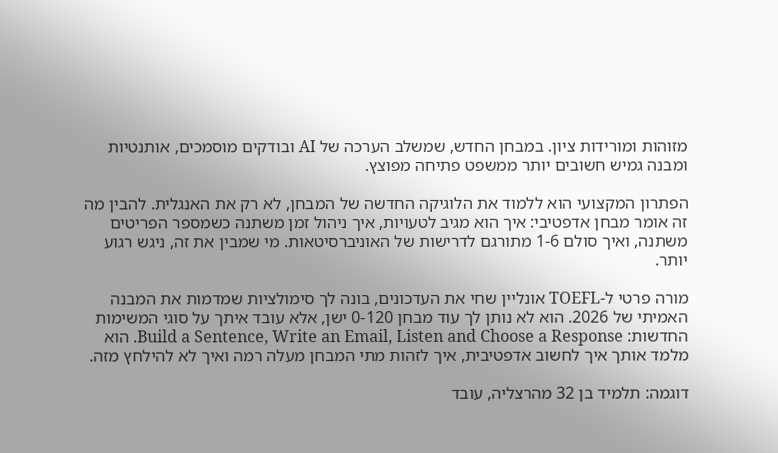מזוהות ומורידות ציון. במבחן החדש, שמשלב הערכה של AI ובודקים מוסמכים, אותנטיות ומבנה גמיש חשובים יותר ממשפט פתיחה מפוצץ.

הפתרון המקצועי הוא ללמוד את הלוגיקה החדשה של המבחן, לא רק את האנגלית. להבין מה זה אומר מבחן אדפטיבי: איך הוא מגיב לטעויות, איך ניהול זמן משתנה כשמספר הפריטים משתנה, ואיך סולם 1-6 מתורגם לדרישות של האוניברסיטאות. מי שמבין את זה, ניגש רגוע יותר.

מורה פרטי ל-TOEFL אונליין שחי את העדכונים, בונה לך סימולציות שמדמות את המבנה האמיתי של 2026. הוא לא נותן לך עוד מבחן 0-120 ישן, אלא עובד איתך על סוגי המשימות החדשות: Build a Sentence, Write an Email, Listen and Choose a Response. הוא מלמד אותך איך לחשוב אדפטיבית, איך לזהות מתי המבחן מעלה רמה ואיך לא להילחץ מזה.

דוגמה: תלמיד בן 32 מהרצליה, עובד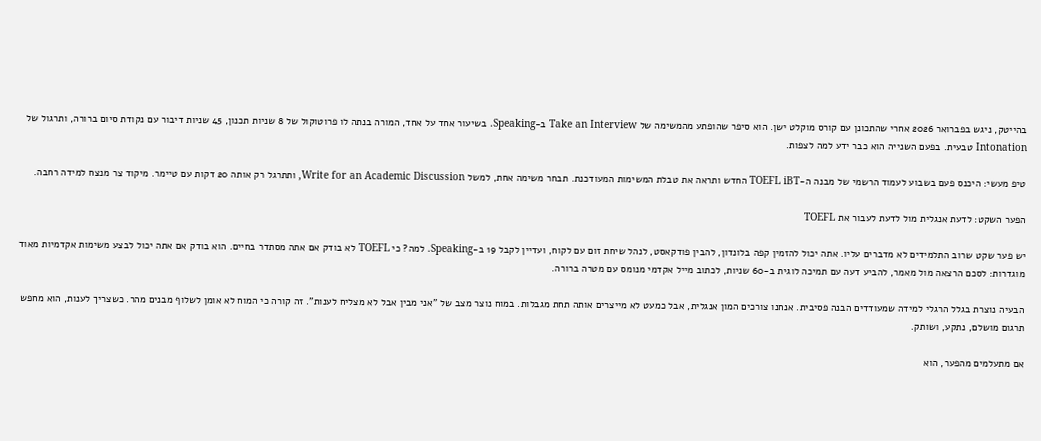בהייטק, ניגש בפברואר 2026 אחרי שהתכונן עם קורס מוקלט ישן. הוא סיפר שהופתע מהמשימה של Take an Interview ב-Speaking. בשיעור אחד על אחד, המורה בנתה לו פרוטוקול של 8 שניות תכנון, 45 שניות דיבור עם נקודת סיום ברורה, ותרגול של Intonation טבעית. בפעם השנייה הוא כבר ידע למה לצפות.

טיפ מעשי: היכנס פעם בשבוע לעמוד הרשמי של מבנה ה-TOEFL iBT החדש ותראה את טבלת המשימות המעודכנת. תבחר משימה אחת, למשל Write for an Academic Discussion, ותתרגל רק אותה 20 דקות עם טיימר. מיקוד צר מנצח למידה רחבה.

הפער השקט: לדעת אנגלית מול לדעת לעבור את TOEFL

יש פער שקט שרוב התלמידים לא מדברים עליו. אתה יכול להזמין קפה בלונדון, להבין פודקאסט, לנהל שיחת זום עם לקוח, ועדיין לקבל 19 ב-Speaking. למה? כי TOEFL לא בודק אם אתה מסתדר בחיים. הוא בודק אם אתה יכול לבצע משימות אקדמיות מאוד מוגדרות: לסכם הרצאה מול מאמר, להביע דעה עם תמיכה לוגית ב-60 שניות, לכתוב מייל אקדמי מנומס עם מטרה ברורה.

הבעיה נוצרת בגלל הרגלי למידה שמעודדים הבנה פסיבית. אנחנו צורכים המון אנגלית, אבל כמעט לא מייצרים אותה תחת מגבלות. במוח נוצר מצב של "אני מבין אבל לא מצליח לענות". זה קורה כי המוח לא אומן לשלוף מבנים מהר. כשצריך לענות, הוא מחפש תרגום מושלם, נתקע, ושותק.

אם מתעלמים מהפער, הוא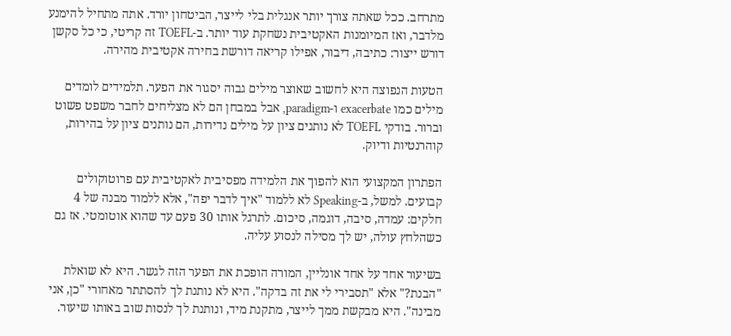מתרחב. ככל שאתה צורך יותר אנגלית בלי לייצר, הביטחון יורד. אתה מתחיל להימנע מלדבר, ואז המיומנות האקטיבית נשחקת עוד יותר. ב-TOEFL זה קריטי, כי כל סקשן דורש ייצור: כתיבה, דיבור, אפילו קריאה דורשת בחירה אקטיבית מהירה.

הטעות הנפוצה היא לחשוב שאוצר מילים גבוה יסגור את הפער. תלמידים לומדים מילים כמו exacerbate ו-paradigm, אבל במבחן הם לא מצליחים לחבר משפט פשוט וברור. בודקי TOEFL לא נותנים ציון על מילים נדירות, הם נותנים ציון על בהירות, קוהרנטיות ודיוק.

הפתרון המקצועי הוא להפוך את הלמידה מפסיבית לאקטיבית עם פרוטוקולים קבועים. למשל, ב-Speaking לא ללמוד "איך לדבר יפה", אלא ללמוד מבנה של 4 חלקים: עמדה, סיבה, דוגמה, סיכום. לתרגל אותו 30 פעם עד שהוא אוטומטי. אז גם כשהלחץ עולה, יש לך מסילה לנסוע עליה.

בשיעור אחד על אחד אונליין, המורה הופכת את הפער הזה לגשר. היא לא שואלת "הבנת?" אלא "תסבירי לי את זה בדקה". היא לא נותנת לך להסתתר מאחורי "כן, אני מבינה". היא מבקשת ממך לייצר, מתקנת מיד, ונותנת לך לנסות שוב באותו שיעור.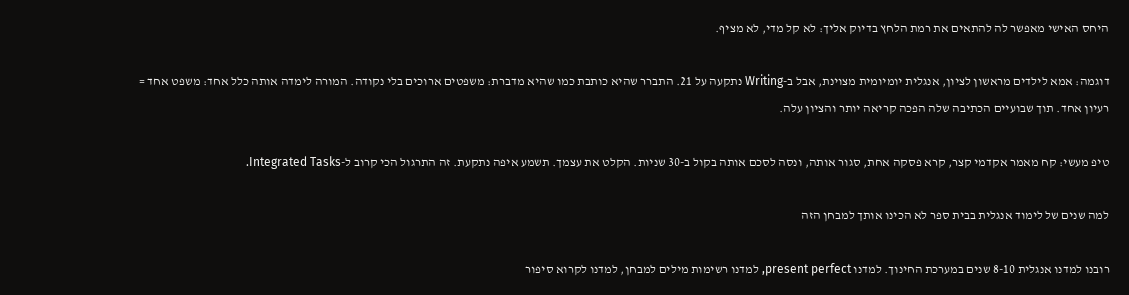היחס האישי מאפשר לה להתאים את רמת הלחץ בדיוק אליך: לא קל מדי, לא מציף.

דוגמה: אמא לילדים מראשון לציון, אנגלית יומיומית מצוינת, אבל ב-Writing נתקעה על 21. התברר שהיא כותבת כמו שהיא מדברת: משפטים ארוכים בלי נקודה. המורה לימדה אותה כלל אחד: משפט אחד = רעיון אחד. תוך שבועיים הכתיבה שלה הפכה קריאה יותר והציון עלה.

טיפ מעשי: קח מאמר אקדמי קצר, קרא פסקה אחת, סגור אותה, ונסה לסכם אותה בקול ב-30 שניות. הקלט את עצמך. תשמע איפה נתקעת. זה התרגול הכי קרוב ל-Integrated Tasks.

למה שנים של לימוד אנגלית בבית ספר לא הכינו אותך למבחן הזה

רובנו למדנו אנגלית 8-10 שנים במערכת החינוך. למדנו present perfect, למדנו רשימות מילים למבחן, למדנו לקרוא סיפור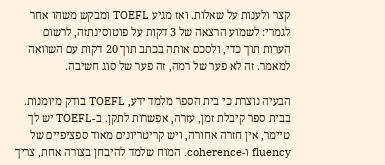קצר ולענות על שאלות. ואז מגיע TOEFL ומבקש משהו אחר לגמרי: לשמוע הרצאה של 3 דקות על פוטוסינתזה, לרשום הערות תוך כדי, ולסכם אותה בכתב תוך 20 דקות עם השוואה למאמר. זה לא פער של רמה, זה פער של סוג חשיבה.

הבעיה נוצרת כי בית הספר מלמד ידע, TOEFL בודק מיומנות. בבית ספר קיבלת זמן, עזרה, אפשרות לתקן. ב-TOEFL יש לך טיימר, אין חזרה אחורה, ויש קריטריונים מאוד ספציפיים של fluency ו-coherence. המוח שלמד להיבחן בצורה אחת, צריך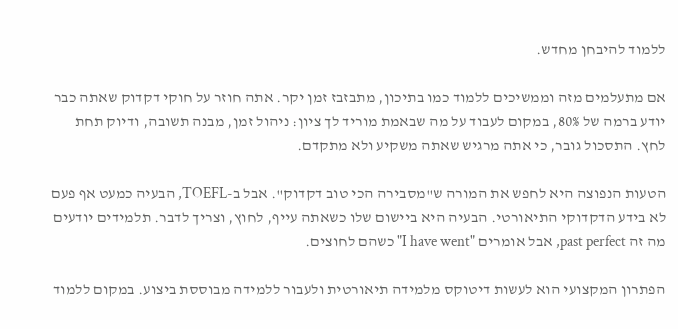ללמוד להיבחן מחדש.

אם מתעלמים מזה וממשיכים ללמוד כמו בתיכון, מתבזבז זמן יקר. אתה חוזר על חוקי דקדוק שאתה כבר יודע ברמה של 80%, במקום לעבוד על מה שבאמת מוריד לך ציון: ניהול זמן, מבנה תשובה, ודיוק תחת לחץ. התסכול גובר, כי אתה מרגיש שאתה משקיע ולא מתקדם.

הטעות הנפוצה היא לחפש את המורה ש"מסבירה הכי טוב דקדוק". אבל ב-TOEFL, הבעיה כמעט אף פעם לא בידע הדקדוקי התיאורטי. הבעיה היא ביישום שלו כשאתה עייף, לחוץ, וצריך לדבר. תלמידים יודעים מה זה past perfect, אבל אומרים "I have went" כשהם לחוצים.

הפתרון המקצועי הוא לעשות דיטוקס מלמידה תיאורטית ולעבור ללמידה מבוססת ביצוע. במקום ללמוד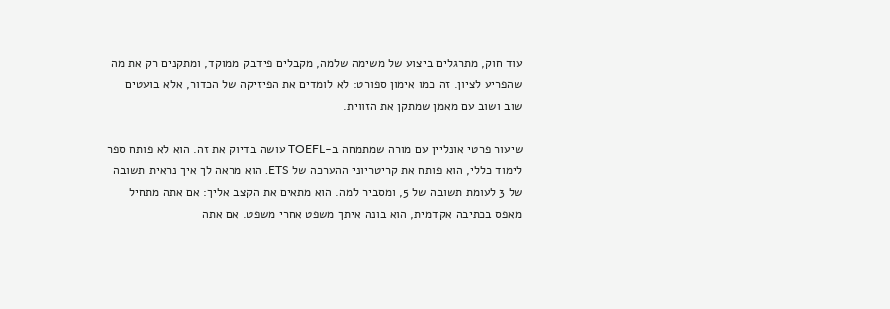עוד חוק, מתרגלים ביצוע של משימה שלמה, מקבלים פידבק ממוקד, ומתקנים רק את מה שהפריע לציון. זה כמו אימון ספורט: לא לומדים את הפיזיקה של הכדור, אלא בועטים שוב ושוב עם מאמן שמתקן את הזווית.

שיעור פרטי אונליין עם מורה שמתמחה ב-TOEFL עושה בדיוק את זה. הוא לא פותח ספר לימוד כללי, הוא פותח את קריטריוני ההערכה של ETS. הוא מראה לך איך נראית תשובה של 3 לעומת תשובה של 5, ומסביר למה. הוא מתאים את הקצב אליך: אם אתה מתחיל מאפס בכתיבה אקדמית, הוא בונה איתך משפט אחרי משפט. אם אתה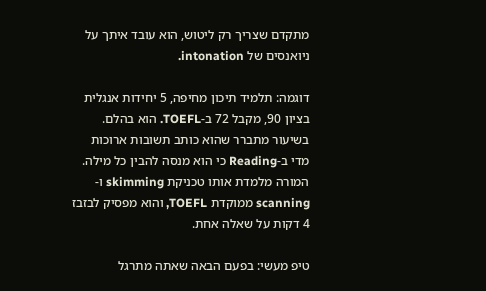מתקדם שצריך רק ליטוש, הוא עובד איתך על ניואנסים של intonation.

דוגמה: תלמיד תיכון מחיפה, 5 יחידות אנגלית בציון 90, מקבל 72 ב-TOEFL. הוא בהלם. בשיעור מתברר שהוא כותב תשובות ארוכות מדי ב-Reading כי הוא מנסה להבין כל מילה. המורה מלמדת אותו טכניקת skimming ו-scanning ממוקדת TOEFL, והוא מפסיק לבזבז 4 דקות על שאלה אחת.

טיפ מעשי: בפעם הבאה שאתה מתרגל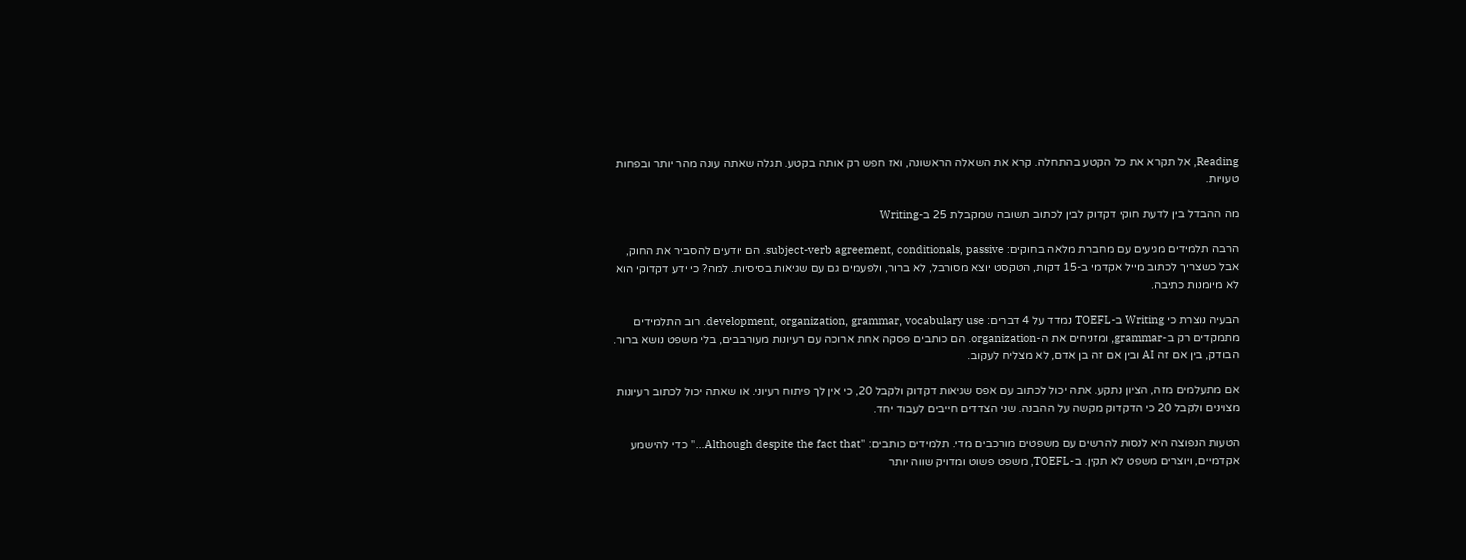Reading, אל תקרא את כל הקטע בהתחלה. קרא את השאלה הראשונה, ואז חפש רק אותה בקטע. תגלה שאתה עונה מהר יותר ובפחות טעויות.

מה ההבדל בין לדעת חוקי דקדוק לבין לכתוב תשובה שמקבלת 25 ב-Writing

הרבה תלמידים מגיעים עם מחברת מלאה בחוקים: subject-verb agreement, conditionals, passive. הם יודעים להסביר את החוק, אבל כשצריך לכתוב מייל אקדמי ב-15 דקות, הטקסט יוצא מסורבל, לא ברור, ולפעמים גם עם שגיאות בסיסיות. למה? כי ידע דקדוקי הוא לא מיומנות כתיבה.

הבעיה נוצרת כי Writing ב-TOEFL נמדד על 4 דברים: development, organization, grammar, vocabulary use. רוב התלמידים מתמקדים רק ב-grammar, ומזניחים את ה-organization. הם כותבים פסקה אחת ארוכה עם רעיונות מעורבבים, בלי משפט נושא ברור. הבודק, בין אם זה AI ובין אם זה בן אדם, לא מצליח לעקוב.

אם מתעלמים מזה, הציון נתקע. אתה יכול לכתוב עם אפס שגיאות דקדוק ולקבל 20, כי אין לך פיתוח רעיוני. או שאתה יכול לכתוב רעיונות מצוינים ולקבל 20 כי הדקדוק מקשה על ההבנה. שני הצדדים חייבים לעבוד יחד.

הטעות הנפוצה היא לנסות להרשים עם משפטים מורכבים מדי. תלמידים כותבים: "Although despite the fact that…" כדי להישמע אקדמיים, ויוצרים משפט לא תקין. ב-TOEFL, משפט פשוט ומדויק שווה יותר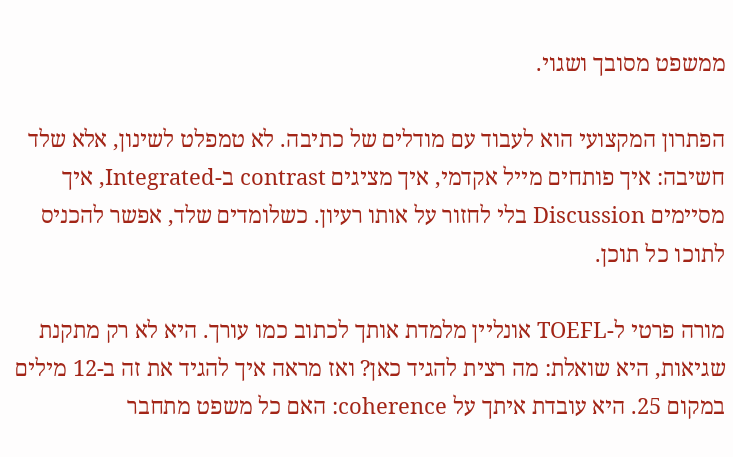ממשפט מסובך ושגוי.

הפתרון המקצועי הוא לעבוד עם מודלים של כתיבה. לא טמפלט לשינון, אלא שלד חשיבה: איך פותחים מייל אקדמי, איך מציגים contrast ב-Integrated, איך מסיימים Discussion בלי לחזור על אותו רעיון. כשלומדים שלד, אפשר להכניס לתוכו כל תוכן.

מורה פרטי ל-TOEFL אונליין מלמדת אותך לכתוב כמו עורך. היא לא רק מתקנת שגיאות, היא שואלת: מה רצית להגיד כאן? ואז מראה איך להגיד את זה ב-12 מילים במקום 25. היא עובדת איתך על coherence: האם כל משפט מתחבר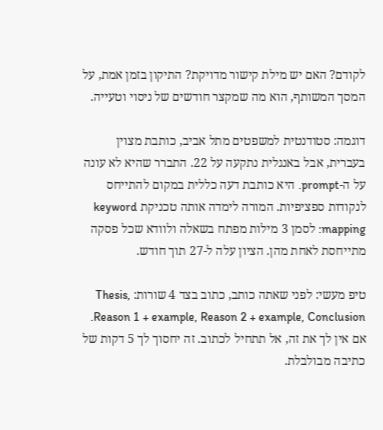לקודם? האם יש מילת קישור מדויקת? התיקון בזמן אמת, על המסך המשותף, הוא מה שמקצר חודשים של ניסוי וטעייה.

דוגמה: סטודנטית למשפטים מתל אביב, כותבת מצוין בעברית, אבל באנגלית נתקעה על 22. התברר שהיא לא עונה על ה-prompt. היא כותבת דעה כללית במקום להתייחס לנקודות ספציפיות. המורה לימדה אותה טכניקת keyword mapping: לסמן 3 מילות מפתח בשאלה ולוודא שכל פסקה מתייחסת לאחת מהן. הציון עלה ל-27 תוך חודש.

טיפ מעשי: לפני שאתה כותב, כתוב בצד 4 שורות: Thesis, Reason 1 + example, Reason 2 + example, Conclusion. אם אין לך את זה, אל תתחיל לכתוב. זה יחסוך לך 5 דקות של כתיבה מבולבלת.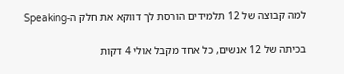למה קבוצה של 12 תלמידים הורסת לך דווקא את חלק ה-Speaking

בכיתה של 12 אנשים, כל אחד מקבל אולי 4 דקות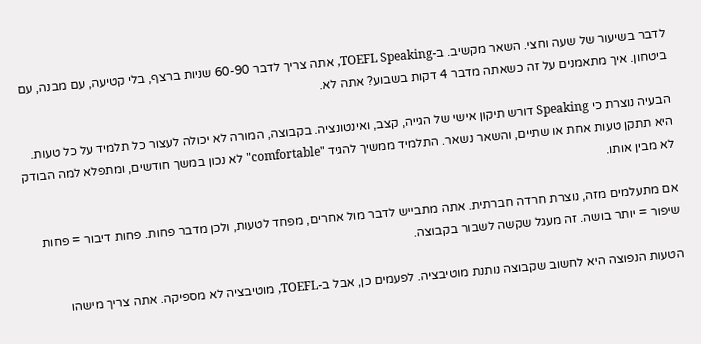לדבר בשיעור של שעה וחצי. השאר מקשיב. ב-TOEFL Speaking, אתה צריך לדבר 60-90 שניות ברצף, בלי קטיעה, עם מבנה, עם ביטחון. איך מתאמנים על זה כשאתה מדבר 4 דקות בשבוע? אתה לא.

הבעיה נוצרת כי Speaking דורש תיקון אישי של הגייה, קצב, ואינטונציה. בקבוצה, המורה לא יכולה לעצור כל תלמיד על כל טעות. היא תתקן טעות אחת או שתיים, והשאר נשאר. התלמיד ממשיך להגיד "comfortable" לא נכון במשך חודשים, ומתפלא למה הבודק לא מבין אותו.

אם מתעלמים מזה, נוצרת חרדה חברתית. אתה מתבייש לדבר מול אחרים, מפחד לטעות, ולכן מדבר פחות. פחות דיבור = פחות שיפור = יותר בושה. זה מעגל שקשה לשבור בקבוצה.

הטעות הנפוצה היא לחשוב שקבוצה נותנת מוטיבציה. לפעמים כן, אבל ב-TOEFL, מוטיבציה לא מספיקה. אתה צריך מישהו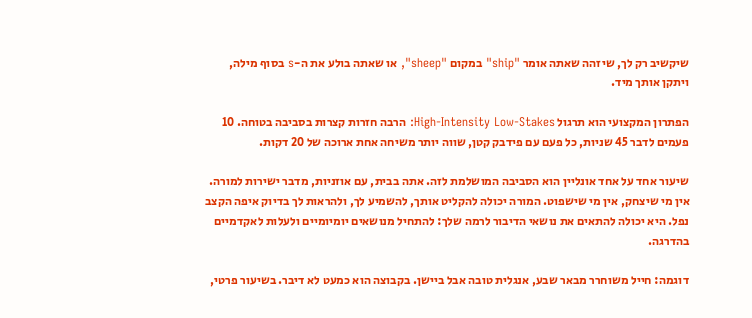שיקשיב רק לך, שיזהה שאתה אומר "ship" במקום "sheep", או שאתה בולע את ה-s בסוף מילה, ויתקן אותך מיד.

הפתרון המקצועי הוא תרגול High-Intensity Low-Stakes: הרבה חזרות קצרות בסביבה בטוחה. 10 פעמים לדבר 45 שניות, כל פעם עם פידבק קטן, שווה יותר משיחה אחת ארוכה של 20 דקות.

שיעור אחד על אחד אונליין הוא הסביבה המושלמת לזה. אתה בבית, עם אוזניות, מדבר ישירות למורה. אין מי שיצחק, אין מי שישפוט. המורה יכולה להקליט אותך, להשמיע לך, ולהראות לך בדיוק איפה הקצב נפל. היא יכולה להתאים את נושאי הדיבור לרמה שלך: להתחיל מנושאים יומיומיים ולעלות לאקדמיים בהדרגה.

דוגמה: חייל משוחרר מבאר שבע, אנגלית טובה אבל ביישן. בקבוצה הוא כמעט לא דיבר. בשיעור פרטי,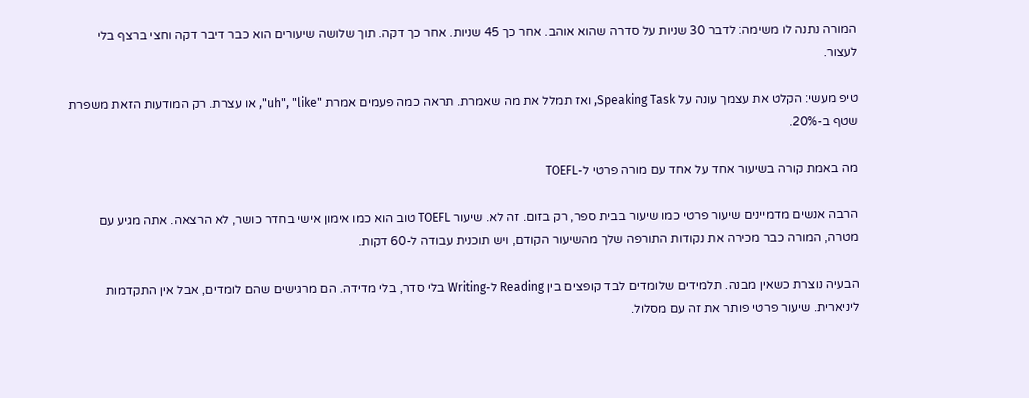המורה נתנה לו משימה: לדבר 30 שניות על סדרה שהוא אוהב. אחר כך 45 שניות. אחר כך דקה. תוך שלושה שיעורים הוא כבר דיבר דקה וחצי ברצף בלי לעצור.

טיפ מעשי: הקלט את עצמך עונה על Speaking Task, ואז תמלל את מה שאמרת. תראה כמה פעמים אמרת "uh", "like", או עצרת. רק המודעות הזאת משפרת שטף ב-20%.

מה באמת קורה בשיעור אחד על אחד עם מורה פרטי ל-TOEFL

הרבה אנשים מדמיינים שיעור פרטי כמו שיעור בבית ספר, רק בזום. זה לא. שיעור TOEFL טוב הוא כמו אימון אישי בחדר כושר, לא הרצאה. אתה מגיע עם מטרה, המורה כבר מכירה את נקודות התורפה שלך מהשיעור הקודם, ויש תוכנית עבודה ל-60 דקות.

הבעיה נוצרת כשאין מבנה. תלמידים שלומדים לבד קופצים בין Reading ל-Writing בלי סדר, בלי מדידה. הם מרגישים שהם לומדים, אבל אין התקדמות ליניארית. שיעור פרטי פותר את זה עם מסלול.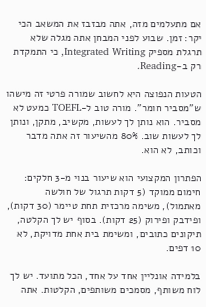אם מתעלמים מזה, אתה מבזבז את המשאב הכי יקר: זמן. שבוע לפני המבחן אתה מגלה שלא תרגלת מספיק Integrated Writing, כי התמקדת רק ב-Reading.

הטעות הנפוצה היא לחשוב שמורה פרטי זה מישהו ש"מסביר חומר". מורה טוב ל-TOEFL כמעט לא מסביר. הוא נותן לך לעשות, מקשיב, מתקן, ונותן לך לעשות שוב. 80% מהשיעור זה אתה מדבר וכותב, לא הוא.

הפתרון המקצועי הוא שיעור בנוי מ-3 חלקים: חימום ממוקד (5 דקות תרגול של חולשה מאתמול), משימה מרכזית תחת טיימר (30 דקות), ופידבק ופירוק (25 דקות). בסוף יש לך הקלטה, תיקונים כתובים, ומשימת בית אחת מדויקת, לא 10 דפים.

בלמידה אונליין אחד על אחד, הכל מתועד. יש לך לוח משותף, מסמכים משותפים, הקלטות. אתה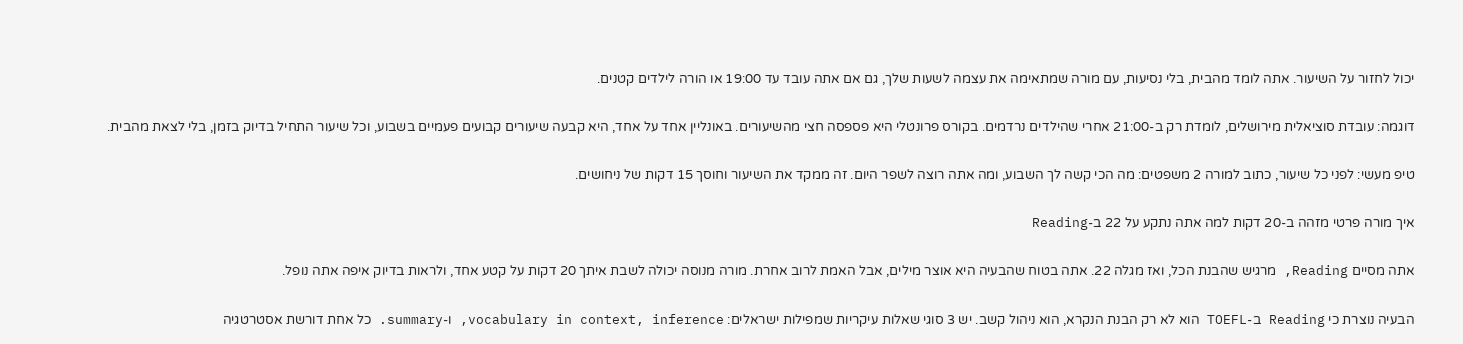יכול לחזור על השיעור. אתה לומד מהבית, בלי נסיעות, עם מורה שמתאימה את עצמה לשעות שלך, גם אם אתה עובד עד 19:00 או הורה לילדים קטנים.

דוגמה: עובדת סוציאלית מירושלים, לומדת רק ב-21:00 אחרי שהילדים נרדמים. בקורס פרונטלי היא פספסה חצי מהשיעורים. באונליין אחד על אחד, היא קבעה שיעורים קבועים פעמיים בשבוע, וכל שיעור התחיל בדיוק בזמן, בלי לצאת מהבית.

טיפ מעשי: לפני כל שיעור, כתוב למורה 2 משפטים: מה הכי קשה לך השבוע, ומה אתה רוצה לשפר היום. זה ממקד את השיעור וחוסך 15 דקות של ניחושים.

איך מורה פרטי מזהה ב-20 דקות למה אתה נתקע על 22 ב-Reading

אתה מסיים Reading, מרגיש שהבנת הכל, ואז מגלה 22. אתה בטוח שהבעיה היא אוצר מילים, אבל האמת לרוב אחרת. מורה מנוסה יכולה לשבת איתך 20 דקות על קטע אחד, ולראות בדיוק איפה אתה נופל.

הבעיה נוצרת כי Reading ב-TOEFL הוא לא רק הבנת הנקרא, הוא ניהול קשב. יש 3 סוגי שאלות עיקריות שמפילות ישראלים: vocabulary in context, inference, ו-summary. כל אחת דורשת אסטרטגיה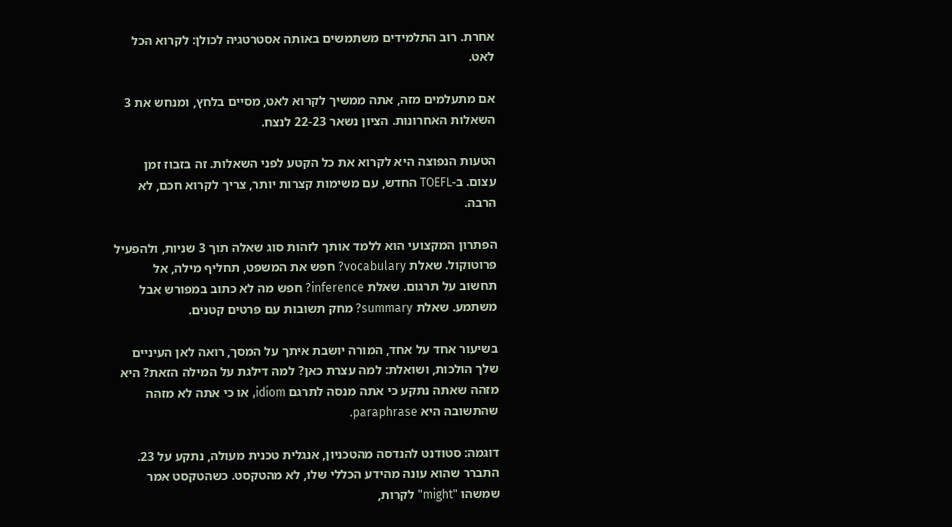אחרת. רוב התלמידים משתמשים באותה אסטרטגיה לכולן: לקרוא הכל לאט.

אם מתעלמים מזה, אתה ממשיך לקרוא לאט, מסיים בלחץ, ומנחש את 3 השאלות האחרונות. הציון נשאר 22-23 לנצח.

הטעות הנפוצה היא לקרוא את כל הקטע לפני השאלות. זה בזבוז זמן עצום. ב-TOEFL החדש, עם משימות קצרות יותר, צריך לקרוא חכם, לא הרבה.

הפתרון המקצועי הוא ללמד אותך לזהות סוג שאלה תוך 3 שניות, ולהפעיל פרוטוקול. שאלת vocabulary? חפש את המשפט, תחליף מילה, אל תחשוב על תרגום. שאלת inference? חפש מה לא כתוב במפורש אבל משתמע. שאלת summary? מחק תשובות עם פרטים קטנים.

בשיעור אחד על אחד, המורה יושבת איתך על המסך, רואה לאן העיניים שלך הולכות, ושואלת: למה עצרת כאן? למה דילגת על המילה הזאת? היא מזהה שאתה נתקע כי אתה מנסה לתרגם idiom, או כי אתה לא מזהה שהתשובה היא paraphrase.

דוגמה: סטודנט להנדסה מהטכניון, אנגלית טכנית מעולה, נתקע על 23. התברר שהוא עונה מהידע הכללי שלו, לא מהטקסט. כשהטקסט אמר שמשהו "might" לקרות,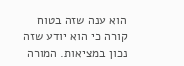הוא ענה שזה בטוח קורה כי הוא יודע שזה נכון במציאות. המורה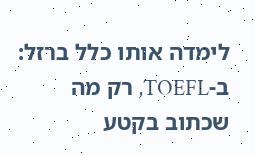לימדה אותו כלל ברזל: ב-TOEFL, רק מה שכתוב בקטע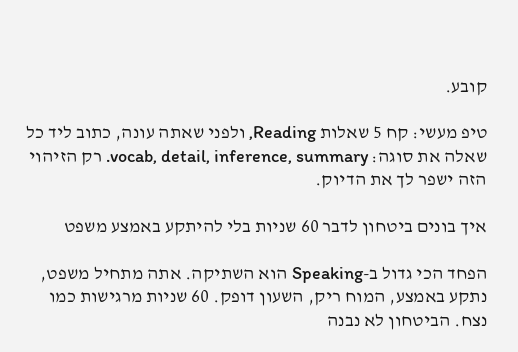קובע.

טיפ מעשי: קח 5 שאלות Reading, ולפני שאתה עונה, כתוב ליד כל שאלה את סוגה: vocab, detail, inference, summary. רק הזיהוי הזה ישפר לך את הדיוק.

איך בונים ביטחון לדבר 60 שניות בלי להיתקע באמצע משפט

הפחד הכי גדול ב-Speaking הוא השתיקה. אתה מתחיל משפט, נתקע באמצע, המוח ריק, השעון דופק. 60 שניות מרגישות כמו נצח. הביטחון לא נבנה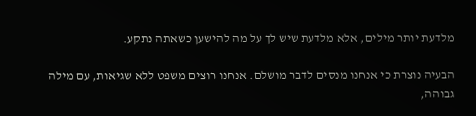מלדעת יותר מילים, אלא מלדעת שיש לך על מה להישען כשאתה נתקע.

הבעיה נוצרת כי אנחנו מנסים לדבר מושלם. אנחנו רוצים משפט ללא שגיאות, עם מילה גבוהה,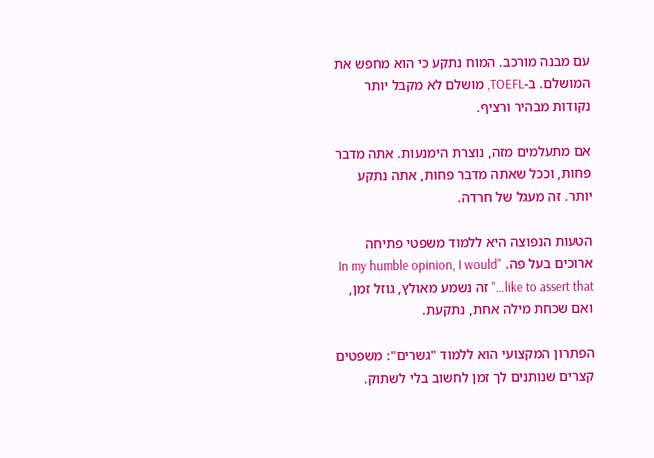עם מבנה מורכב. המוח נתקע כי הוא מחפש את המושלם. ב-TOEFL, מושלם לא מקבל יותר נקודות מבהיר ורציף.

אם מתעלמים מזה, נוצרת הימנעות. אתה מדבר פחות, וככל שאתה מדבר פחות, אתה נתקע יותר. זה מעגל של חרדה.

הטעות הנפוצה היא ללמוד משפטי פתיחה ארוכים בעל פה. "In my humble opinion, I would like to assert that…" זה נשמע מאולץ, גוזל זמן, ואם שכחת מילה אחת, נתקעת.

הפתרון המקצועי הוא ללמוד "גשרים": משפטים קצרים שנותנים לך זמן לחשוב בלי לשתוק.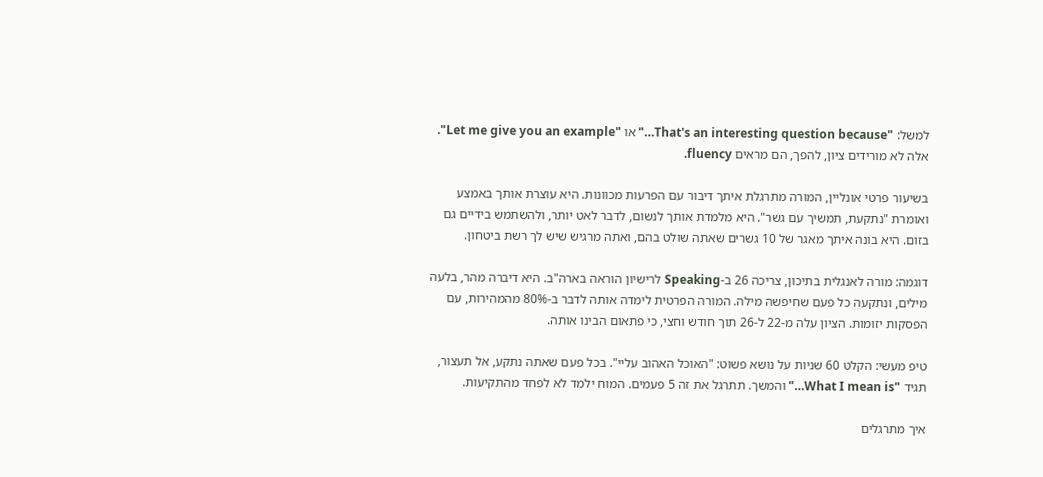למשל: "That's an interesting question because…" או "Let me give you an example". אלה לא מורידים ציון, להפך, הם מראים fluency.

בשיעור פרטי אונליין, המורה מתרגלת איתך דיבור עם הפרעות מכוונות. היא עוצרת אותך באמצע ואומרת "נתקעת, תמשיך עם גשר". היא מלמדת אותך לנשום, לדבר לאט יותר, ולהשתמש בידיים גם בזום. היא בונה איתך מאגר של 10 גשרים שאתה שולט בהם, ואתה מרגיש שיש לך רשת ביטחון.

דוגמה: מורה לאנגלית בתיכון, צריכה 26 ב-Speaking לרישיון הוראה בארה"ב. היא דיברה מהר, בלעה מילים, ונתקעה כל פעם שחיפשה מילה. המורה הפרטית לימדה אותה לדבר ב-80% מהמהירות, עם הפסקות יזומות. הציון עלה מ-22 ל-26 תוך חודש וחצי, כי פתאום הבינו אותה.

טיפ מעשי: הקלט 60 שניות על נושא פשוט: "האוכל האהוב עליי". בכל פעם שאתה נתקע, אל תעצור, תגיד "What I mean is…" והמשך. תתרגל את זה 5 פעמים. המוח ילמד לא לפחד מהתקיעות.

איך מתרגלים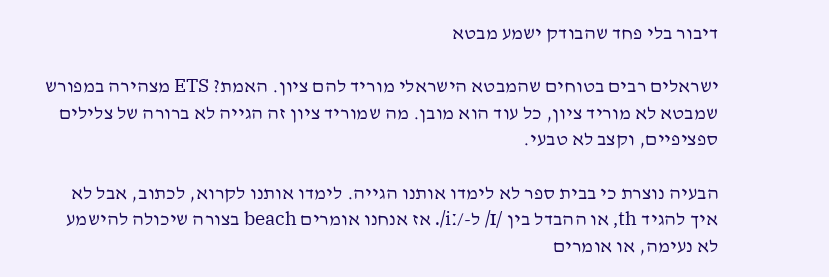דיבור בלי פחד שהבודק ישמע מבטא

ישראלים רבים בטוחים שהמבטא הישראלי מוריד להם ציון. האמת? ETS מצהירה במפורש שמבטא לא מוריד ציון, כל עוד הוא מובן. מה שמוריד ציון זה הגייה לא ברורה של צלילים ספציפיים, וקצב לא טבעי.

הבעיה נוצרת כי בבית ספר לא לימדו אותנו הגייה. לימדו אותנו לקרוא, לכתוב, אבל לא איך להגיד th, או ההבדל בין /ɪ/ ל-/iː/. אז אנחנו אומרים beach בצורה שיכולה להישמע לא נעימה, או אומרים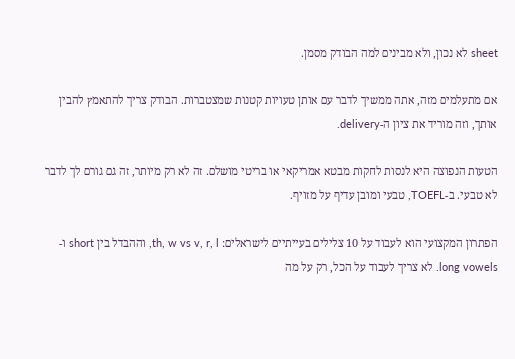sheet לא נכון, ולא מבינים למה הבודק מסמן.

אם מתעלמים מזה, אתה ממשיך לדבר עם אותן טעויות קטנות שמצטברות. הבודק צריך להתאמץ להבין אותך, וזה מוריד את ציון ה-delivery.

הטעות הנפוצה היא לנסות לחקות מבטא אמריקאי או בריטי מושלם. זה לא רק מיותר, זה גם גורם לך לדבר לא טבעי. ב-TOEFL, טבעי ומובן עדיף על מזויף.

הפתרון המקצועי הוא לעבוד על 10 צלילים בעייתיים לישראלים: th, w vs v, r, l, וההבדל בין short ו-long vowels. לא צריך לעבוד על הכל, רק על מה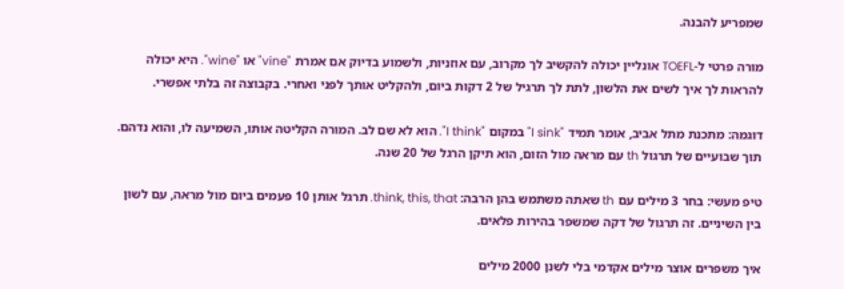שמפריע להבנה.

מורה פרטי ל-TOEFL אונליין יכולה להקשיב לך מקרוב, עם אוזניות, ולשמוע בדיוק אם אמרת "vine" או "wine". היא יכולה להראות לך איך לשים את הלשון, לתת לך תרגיל של 2 דקות ביום, ולהקליט אותך לפני ואחרי. בקבוצה זה בלתי אפשרי.

דוגמה: מתכנת מתל אביב, אומר תמיד "I sink" במקום "I think". הוא לא שם לב. המורה הקליטה אותו, השמיעה לו, והוא נדהם. תוך שבועיים של תרגול th עם מראה מול הזום, הוא תיקן הרגל של 20 שנה.

טיפ מעשי: בחר 3 מילים עם th שאתה משתמש בהן הרבה: think, this, that. תרגל אותן 10 פעמים ביום מול מראה, עם לשון בין השיניים. זה תרגול של דקה שמשפר בהירות פלאים.

איך משפרים אוצר מילים אקדמי בלי לשנן 2000 מילים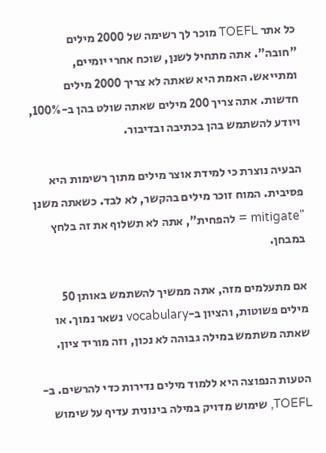כל אתר TOEFL מוכר לך רשימה של 2000 מילים "חובה". אתה מתחיל לשנן, שוכח אחרי יומיים, ומתייאש. האמת היא שאתה לא צריך 2000 מילים חדשות. אתה צריך 200 מילים שאתה שולט בהן ב-100%, ויודע להשתמש בהן בכתיבה ובדיבור.

הבעיה נוצרת כי למידת אוצר מילים מתוך רשימות היא פסיבית. המוח זוכר מילים בהקשר, לא לבד. כשאתה משנן "mitigate = להפחית", אתה לא תשלוף את זה בלחץ במבחן.

אם מתעלמים מזה, אתה ממשיך להשתמש באותן 50 מילים פשוטות, והציון ב-vocabulary נשאר נמוך. או שאתה משתמש במילה גבוהה לא נכון, וזה מוריד ציון.

הטעות הנפוצה היא ללמוד מילים נדירות כדי להרשים. ב-TOEFL, שימוש מדויק במילה בינונית עדיף על שימוש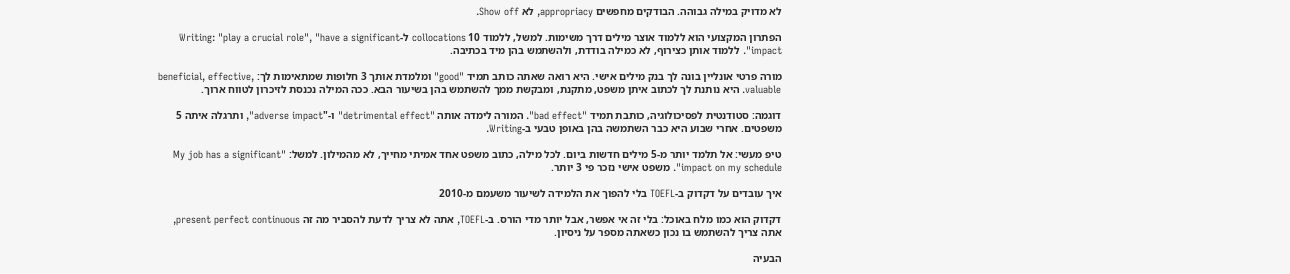לא מדויק במילה גבוהה. הבודקים מחפשים appropriacy, לא Show off.

הפתרון המקצועי הוא ללמוד אוצר מילים דרך משימות. למשל, ללמוד 10 collocations ל-Writing: "play a crucial role", "have a significant impact". ללמוד אותן כצירוף, לא כמילה בודדת, ולהשתמש בהן מיד בכתיבה.

מורה פרטי אונליין בונה לך בנק מילים אישי. היא רואה שאתה כותב תמיד "good" ומלמדת אותך 3 חלופות שמתאימות לך: beneficial, effective, valuable. היא נותנת לך לכתוב איתן משפט, מתקנת, ומבקשת ממך להשתמש בהן בשיעור הבא. ככה המילה נכנסת לזיכרון לטווח ארוך.

דוגמה: סטודנטית לפסיכולוגיה, כותבת תמיד "bad effect". המורה לימדה אותה "detrimental effect" ו-"adverse impact", ותרגלה איתה 5 משפטים. אחרי שבוע היא כבר השתמשה בהן באופן טבעי ב-Writing.

טיפ מעשי: אל תלמד יותר מ-5 מילים חדשות ביום. לכל מילה, כתוב משפט אחד אמיתי מחייך, לא מהמילון. למשל: "My job has a significant impact on my schedule". משפט אישי נזכר פי 3 יותר.

איך עובדים על דקדוק ב-TOEFL בלי להפוך את הלמידה לשיעור משעמם מ-2010

דקדוק הוא כמו מלח באוכל: בלי זה אי אפשר, אבל יותר מדי הורס. ב-TOEFL, אתה לא צריך לדעת להסביר מה זה present perfect continuous, אתה צריך להשתמש בו נכון כשאתה מספר על ניסיון.

הבעיה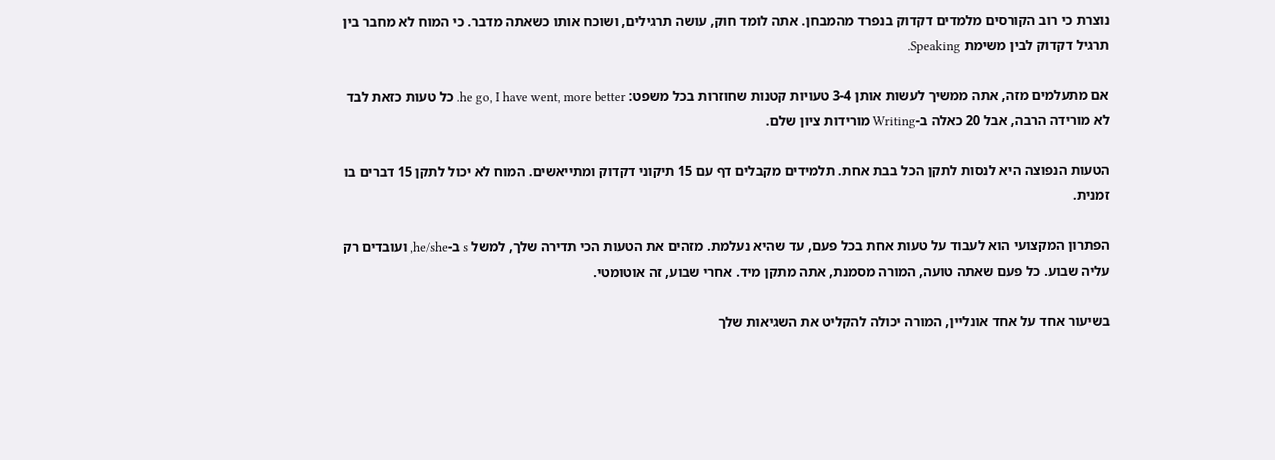נוצרת כי רוב הקורסים מלמדים דקדוק בנפרד מהמבחן. אתה לומד חוק, עושה תרגילים, ושוכח אותו כשאתה מדבר. כי המוח לא מחבר בין תרגיל דקדוק לבין משימת Speaking.

אם מתעלמים מזה, אתה ממשיך לעשות אותן 3-4 טעויות קטנות שחוזרות בכל משפט: he go, I have went, more better. כל טעות כזאת לבד לא מורידה הרבה, אבל 20 כאלה ב-Writing מורידות ציון שלם.

הטעות הנפוצה היא לנסות לתקן הכל בבת אחת. תלמידים מקבלים דף עם 15 תיקוני דקדוק ומתייאשים. המוח לא יכול לתקן 15 דברים בו זמנית.

הפתרון המקצועי הוא לעבוד על טעות אחת בכל פעם, עד שהיא נעלמת. מזהים את הטעות הכי תדירה שלך, למשל s ב-he/she, ועובדים רק עליה שבוע. כל פעם שאתה טועה, המורה מסמנת, אתה מתקן מיד. אחרי שבוע, זה אוטומטי.

בשיעור אחד על אחד אונליין, המורה יכולה להקליט את השגיאות שלך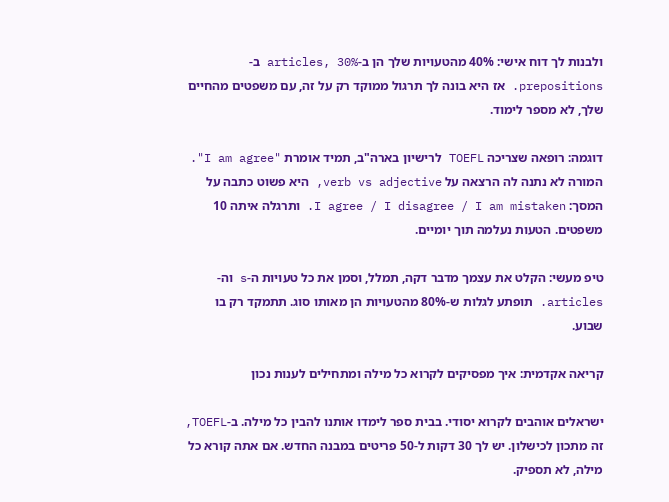ולבנות לך דוח אישי: 40% מהטעויות שלך הן ב-articles, 30% ב-prepositions. אז היא בונה לך תרגול ממוקד רק על זה, עם משפטים מהחיים שלך, לא מספר לימוד.

דוגמה: רופאה שצריכה TOEFL לרישיון בארה"ב, תמיד אומרת "I am agree". המורה לא נתנה לה הרצאה על verb vs adjective, היא פשוט כתבה על המסך: I agree / I disagree / I am mistaken. ותרגלה איתה 10 משפטים. הטעות נעלמה תוך יומיים.

טיפ מעשי: הקלט את עצמך מדבר דקה, תמלל, וסמן את כל טעויות ה-s וה-articles. תופתע לגלות ש-80% מהטעויות הן מאותו סוג. תתמקד רק בו שבוע.

קריאה אקדמית: איך מפסיקים לקרוא כל מילה ומתחילים לענות נכון

ישראלים אוהבים לקרוא יסודי. בבית ספר לימדו אותנו להבין כל מילה. ב-TOEFL, זה מתכון לכישלון. יש לך 30 דקות ל-50 פריטים במבנה החדש. אם אתה קורא כל מילה, לא תספיק.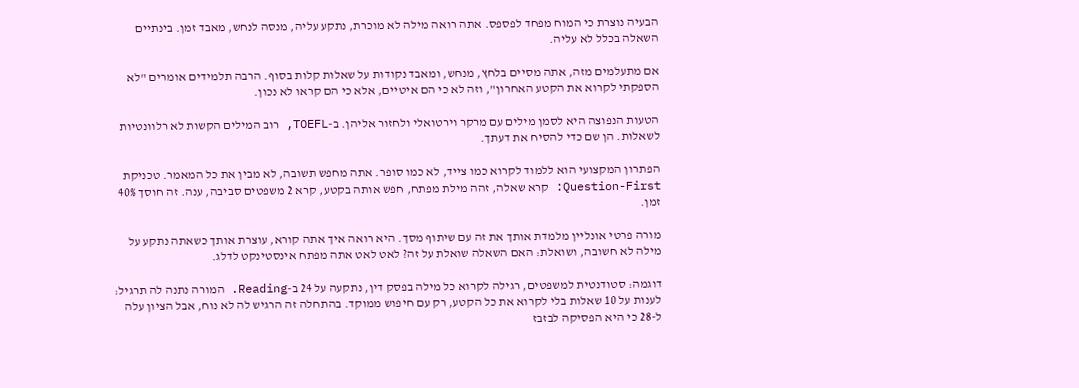הבעיה נוצרת כי המוח מפחד לפספס. אתה רואה מילה לא מוכרת, נתקע עליה, מנסה לנחש, מאבד זמן. בינתיים השאלה בכלל לא עליה.

אם מתעלמים מזה, אתה מסיים בלחץ, מנחש, ומאבד נקודות על שאלות קלות בסוף. הרבה תלמידים אומרים "לא הספקתי לקרוא את הקטע האחרון", וזה לא כי הם איטיים, אלא כי הם קראו לא נכון.

הטעות הנפוצה היא לסמן מילים עם מרקר וירטואלי ולחזור אליהן. ב-TOEFL, רוב המילים הקשות לא רלוונטיות לשאלות. הן שם כדי להסיח את דעתך.

הפתרון המקצועי הוא ללמוד לקרוא כמו צייד, לא כמו סופר. אתה מחפש תשובה, לא מבין את כל המאמר. טכניקת Question-First: קרא שאלה, זהה מילת מפתח, חפש אותה בקטע, קרא 2 משפטים סביבה, ענה. זה חוסך 40% זמן.

מורה פרטי אונליין מלמדת אותך את זה עם שיתוף מסך. היא רואה איך אתה קורא, עוצרת אותך כשאתה נתקע על מילה לא חשובה, ושואלת: האם השאלה שואלת על זה? לאט לאט אתה מפתח אינסטינקט לדלג.

דוגמה: סטודנטית למשפטים, רגילה לקרוא כל מילה בפסק דין, נתקעה על 24 ב-Reading. המורה נתנה לה תרגיל: לענות על 10 שאלות בלי לקרוא את כל הקטע, רק עם חיפוש ממוקד. בהתחלה זה הרגיש לה לא נוח, אבל הציון עלה ל-28 כי היא הפסיקה לבזבז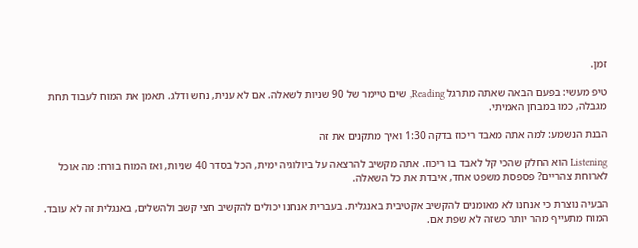זמן.

טיפ מעשי: בפעם הבאה שאתה מתרגל Reading, שים טיימר של 90 שניות לשאלה. אם לא ענית, נחש ודלג. תאמן את המוח לעבוד תחת מגבלה, כמו במבחן האמיתי.

הבנת הנשמע: למה אתה מאבד ריכוז בדקה 1:30 ואיך מתקנים את זה

Listening הוא החלק שהכי קל לאבד בו ריכוז. אתה מקשיב להרצאה על ביולוגיה ימית, הכל בסדר 40 שניות, ואז המוח בורח: מה אוכל לארוחת צהריים? פספסת משפט אחד, איבדת את כל השאלה.

הבעיה נוצרת כי אנחנו לא מאומנים להקשיב אקטיבית באנגלית. בעברית אנחנו יכולים להקשיב חצי קשב ולהשלים, באנגלית זה לא עובד. המוח מתעייף מהר יותר כשזה לא שפת אם.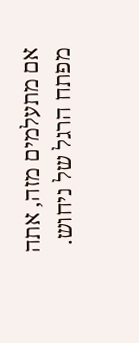אם מתעלמים מזה, אתה מפתח הרגל של ניחוש.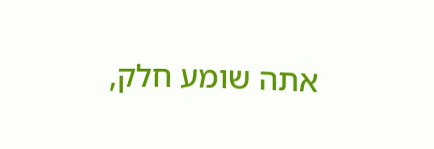אתה שומע חלק,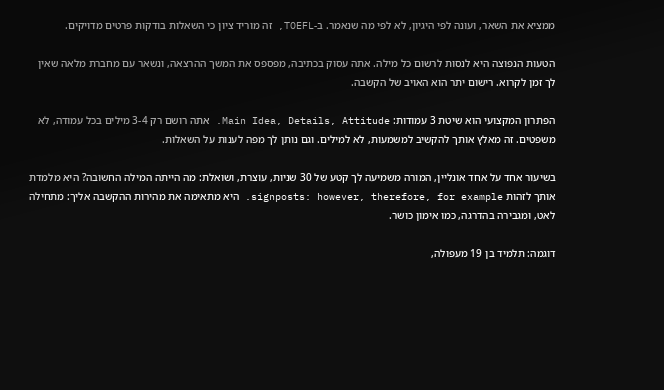ממציא את השאר, ועונה לפי היגיון, לא לפי מה שנאמר. ב-TOEFL, זה מוריד ציון כי השאלות בודקות פרטים מדויקים.

הטעות הנפוצה היא לנסות לרשום כל מילה. אתה עסוק בכתיבה, מפספס את המשך ההרצאה, ונשאר עם מחברת מלאה שאין לך זמן לקרוא. רישום יתר הוא האויב של הקשבה.

הפתרון המקצועי הוא שיטת 3 עמודות: Main Idea, Details, Attitude. אתה רושם רק 3-4 מילים בכל עמודה, לא משפטים. זה מאלץ אותך להקשיב למשמעות, לא למילים. וגם נותן לך מפה לענות על השאלות.

בשיעור אחד על אחד אונליין, המורה משמיעה לך קטע של 30 שניות, עוצרת, ושואלת: מה הייתה המילה החשובה? היא מלמדת אותך לזהות signposts: however, therefore, for example. היא מתאימה את מהירות ההקשבה אליך: מתחילה לאט, ומגבירה בהדרגה, כמו אימון כושר.

דוגמה: תלמיד בן 19 מעפולה,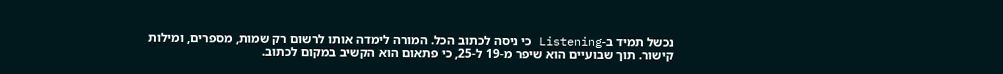נכשל תמיד ב-Listening כי ניסה לכתוב הכל. המורה לימדה אותו לרשום רק שמות, מספרים, ומילות קישור. תוך שבועיים הוא שיפר מ-19 ל-25, כי פתאום הוא הקשיב במקום לכתוב.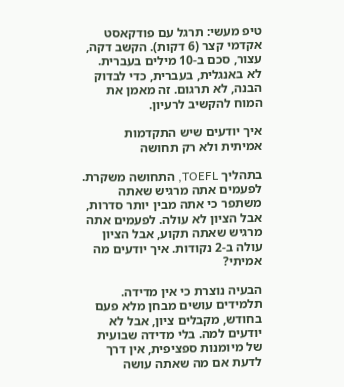טיפ מעשי: תרגל עם פודקאסט אקדמי קצר (6 דקות). הקשב דקה, עצור, סכם ב-10 מילים בעברית. לא באנגלית, בעברית, כדי לבדוק הבנה, לא תרגום. זה מאמן את המוח להקשיב לרעיון.

איך יודעים שיש התקדמות אמיתית ולא רק תחושה

בתהליך TOEFL, התחושה משקרת. לפעמים אתה מרגיש שאתה משתפר כי אתה מבין יותר סדרות, אבל הציון לא עולה. לפעמים אתה מרגיש שאתה תקוע, אבל הציון עולה ב-2 נקודות. איך יודעים מה אמיתי?

הבעיה נוצרת כי אין מדידה. תלמידים עושים מבחן מלא פעם בחודש, מקבלים ציון, אבל לא יודעים למה. בלי מדידה שבועית של מיומנות ספציפית, אין דרך לדעת אם מה שאתה עושה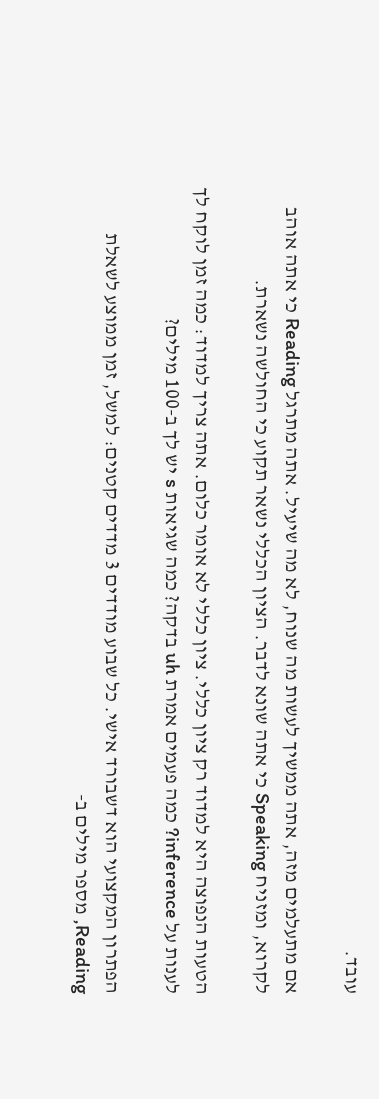עובד.

אם מתעלמים מזה, אתה ממשיך לעשות מה שנוח, לא מה שיעיל. אתה מתרגל Reading כי אתה אוהב לקרוא, ומזניח Speaking כי אתה שונא לדבר. הציון הכללי נשאר תקוע כי החולשה נשארת.

הטעות הנפוצה היא למדוד רק ציון כללי. ציון כללי לא אומר כלום. אתה צריך למדוד: כמה זמן לוקח לך לענות על inference? כמה פעמים אמרת uh בדקה? כמה שגיאות s יש לך ב-100 מילים?

הפתרון המקצועי הוא דשבורד אישי. כל שבוע מודדים 3 מדדים קטנים: למשל, זמן ממוצע לשאלת Reading, מספר מילים ב-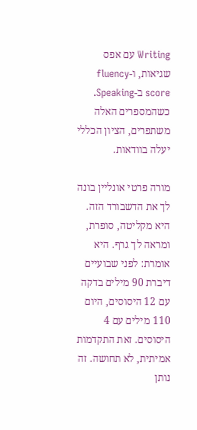Writing עם אפס שגיאות, ו-fluency score ב-Speaking. כשהמספרים האלה משתפרים, הציון הכללי יעלה בוודאות.

מורה פרטי אונליין בונה לך את הדשבורד הזה. היא מקליטה, סופרת, ומראה לך גרף. היא אומרת: לפני שבועיים דיברת 90 מילים בדקה עם 12 היסוסים, היום 110 מילים עם 4 היסוסים. זאת התקדמות אמיתית, לא תחושה. זה נותן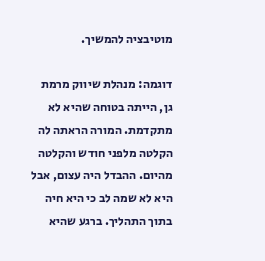מוטיבציה להמשיך.

דוגמה: מנהלת שיווק מרמת גן, הייתה בטוחה שהיא לא מתקדמת. המורה הראתה לה הקלטה מלפני חודש והקלטה מהיום. ההבדל היה עצום, אבל היא לא שמה לב כי היא חיה בתוך התהליך. ברגע שהיא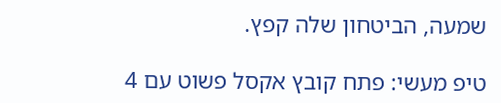שמעה, הביטחון שלה קפץ.

טיפ מעשי: פתח קובץ אקסל פשוט עם 4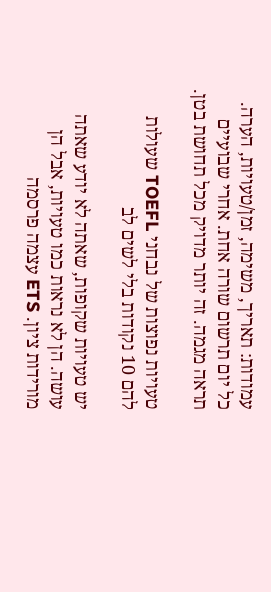עמודות: תאריך, משימה, זמן/טעויות, הערה. כל יום תרשום שורה אחת. אחרי שבועיים תראה מגמה. זה יותר מדויק מכל תחושת בטן.

טעויות נפוצות של נבחני TOEFL שעולות להם 10 נקודות בלי לשים לב

יש טעויות שקופות, שאתה לא יודע שאתה עושה. הן לא נראות כמו טעויות, אבל הן מורידות ציון. ETS עצמה פרסמה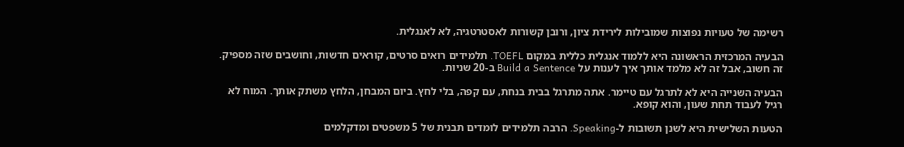רשימה של טעויות נפוצות שמובילות לירידת ציון, ורובן קשורות לאסטרטגיה, לא לאנגלית.

הבעיה המרכזית הראשונה היא ללמוד אנגלית כללית במקום TOEFL. תלמידים רואים סרטים, קוראים חדשות, וחושבים שזה מספיק. זה חשוב, אבל זה לא מלמד אותך איך לענות על Build a Sentence ב-20 שניות.

הבעיה השנייה היא לא לתרגל עם טיימר. אתה מתרגל בבית בנחת, עם קפה, בלי לחץ. ביום המבחן, הלחץ משתק אותך. המוח לא רגיל לעבוד תחת שעון, והוא קופא.

הטעות השלישית היא לשנן תשובות ל-Speaking. הרבה תלמידים לומדים תבנית של 5 משפטים ומדקלמים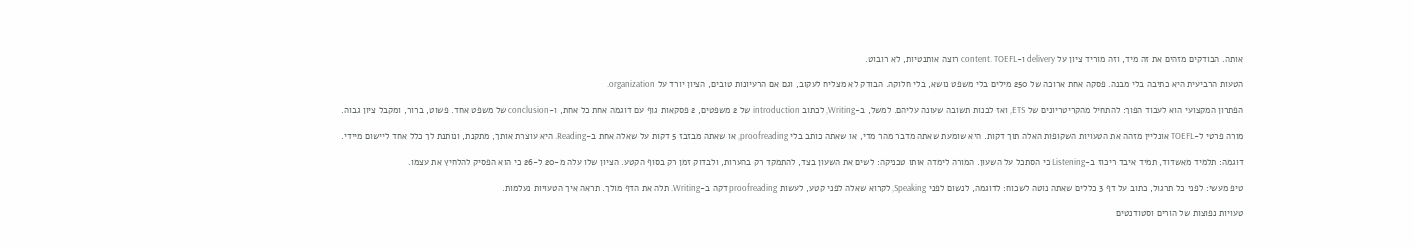אותה. הבודקים מזהים את זה מיד, וזה מוריד ציון על delivery ו-content. TOEFL רוצה אותנטיות, לא רובוט.

הטעות הרביעית היא כתיבה בלי מבנה. פסקה אחת ארוכה של 250 מילים בלי משפט נושא, בלי חלוקה. הבודק לא מצליח לעקוב, וגם אם הרעיונות טובים, הציון יורד על organization.

הפתרון המקצועי הוא לעבוד הפוך: להתחיל מהקריטריונים של ETS, ואז לבנות תשובה שעונה עליהם. למשל, ב-Writing, לכתוב introduction של 2 משפטים, 2 פסקאות גוף עם דוגמה אחת כל אחת, ו-conclusion של משפט אחד. פשוט, ברור, ומקבל ציון גבוה.

מורה פרטי ל-TOEFL אונליין מזהה את הטעויות השקופות האלה תוך דקות. היא שומעת שאתה מדבר מהר מדי, או שאתה כותב בלי proofreading, או שאתה מבזבז 5 דקות על שאלה אחת ב-Reading. היא עוצרת אותך, מתקנת, ונותנת לך כלל אחד ליישום מיידי.

דוגמה: תלמיד מאשדוד, תמיד איבד ריכוז ב-Listening כי הסתכל על השעון. המורה לימדה אותו טכניקה: לשים את השעון בצד, להתמקד רק בהערות, ולבדוק זמן רק בסוף הקטע. הציון שלו עלה מ-20 ל-26 כי הוא הפסיק להלחיץ את עצמו.

טיפ מעשי: לפני כל תרגול, כתוב על דף 3 כללים שאתה נוטה לשכוח: לדוגמה, לנשום לפני Speaking, לקרוא שאלה לפני קטע, לעשות proofreading דקה ב-Writing. תלה את הדף מולך. תראה איך הטעויות נעלמות.

טעויות נפוצות של הורים וסטודנטים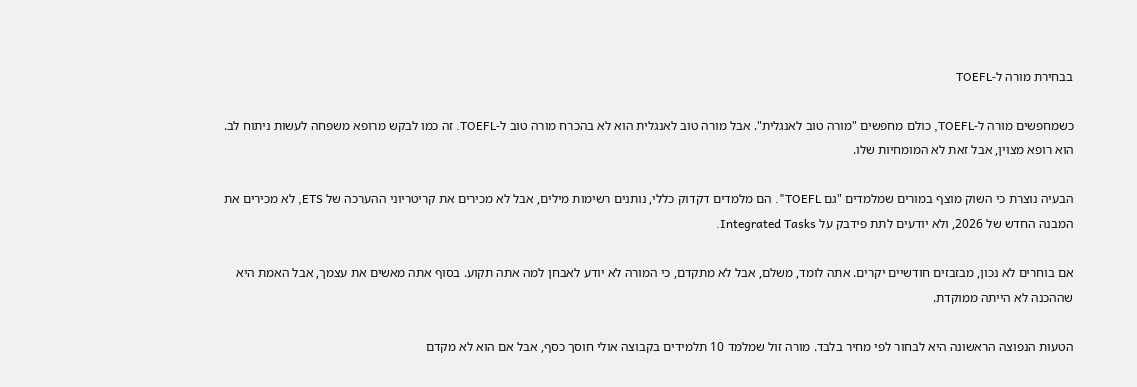בבחירת מורה ל-TOEFL

כשמחפשים מורה ל-TOEFL, כולם מחפשים "מורה טוב לאנגלית". אבל מורה טוב לאנגלית הוא לא בהכרח מורה טוב ל-TOEFL. זה כמו לבקש מרופא משפחה לעשות ניתוח לב. הוא רופא מצוין, אבל זאת לא המומחיות שלו.

הבעיה נוצרת כי השוק מוצף במורים שמלמדים "גם TOEFL". הם מלמדים דקדוק כללי, נותנים רשימות מילים, אבל לא מכירים את קריטריוני ההערכה של ETS, לא מכירים את המבנה החדש של 2026, ולא יודעים לתת פידבק על Integrated Tasks.

אם בוחרים לא נכון, מבזבזים חודשיים יקרים. אתה לומד, משלם, אבל לא מתקדם, כי המורה לא יודע לאבחן למה אתה תקוע. בסוף אתה מאשים את עצמך, אבל האמת היא שההכנה לא הייתה ממוקדת.

הטעות הנפוצה הראשונה היא לבחור לפי מחיר בלבד. מורה זול שמלמד 10 תלמידים בקבוצה אולי חוסך כסף, אבל אם הוא לא מקדם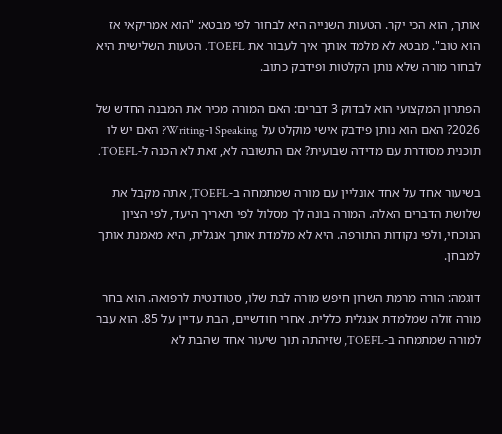אותך, הוא הכי יקר. הטעות השנייה היא לבחור לפי מבטא: "הוא אמריקאי אז הוא טוב". מבטא לא מלמד אותך איך לעבור את TOEFL. הטעות השלישית היא לבחור מורה שלא נותן הקלטות ופידבק כתוב.

הפתרון המקצועי הוא לבדוק 3 דברים: האם המורה מכיר את המבנה החדש של 2026? האם הוא נותן פידבק אישי מוקלט על Speaking ו-Writing? האם יש לו תוכנית מסודרת עם מדידה שבועית? אם התשובה לא, זאת לא הכנה ל-TOEFL.

בשיעור אחד על אחד אונליין עם מורה שמתמחה ב-TOEFL, אתה מקבל את שלושת הדברים האלה. המורה בונה לך מסלול לפי תאריך היעד, לפי הציון הנוכחי, ולפי נקודות התורפה. היא לא מלמדת אותך אנגלית, היא מאמנת אותך למבחן.

דוגמה: הורה מרמת השרון חיפש מורה לבת שלו, סטודנטית לרפואה. הוא בחר מורה זולה שמלמדת אנגלית כללית. אחרי חודשיים, הבת עדיין על 85. הוא עבר למורה שמתמחה ב-TOEFL, שזיהתה תוך שיעור אחד שהבת לא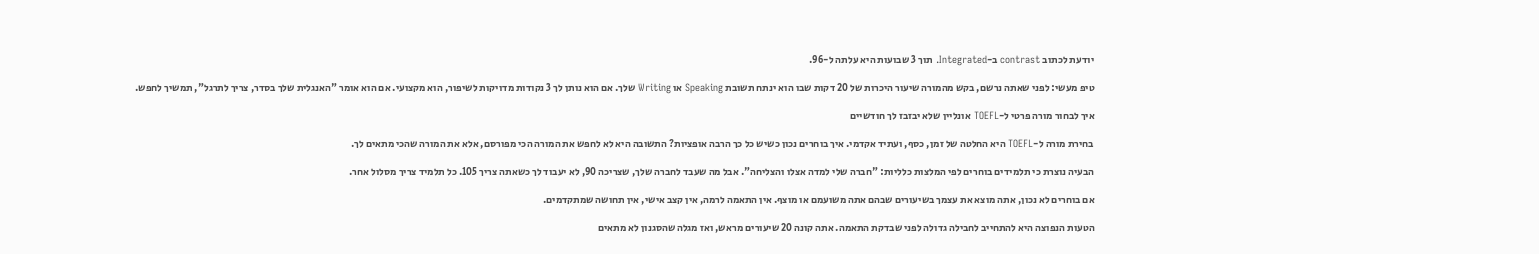יודעת לכתוב contrast ב-Integrated. תוך 3 שבועות היא עלתה ל-96.

טיפ מעשי: לפני שאתה נרשם, בקש מהמורה שיעור היכרות של 20 דקות שבו הוא ינתח תשובת Speaking או Writing שלך. אם הוא נותן לך 3 נקודות מדויקות לשיפור, הוא מקצועי. אם הוא אומר "האנגלית שלך בסדר, צריך לתרגל", תמשיך לחפש.

איך לבחור מורה פרטי ל-TOEFL אונליין שלא יבזבז לך חודשיים

בחירת מורה ל-TOEFL היא החלטה של זמן, כסף, ועתיד אקדמי. איך בוחרים נכון כשיש כל כך הרבה אופציות? התשובה היא לא לחפש את המורה הכי מפורסם, אלא את המורה שהכי מתאים לך.

הבעיה נוצרת כי תלמידים בוחרים לפי המלצות כלליות: "חברה שלי למדה אצלו והצליחה". אבל מה שעבד לחברה שלך, שצריכה 90, לא יעבוד לך כשאתה צריך 105. כל תלמיד צריך מסלול אחר.

אם בוחרים לא נכון, אתה מוצא את עצמך בשיעורים שבהם אתה משועמם או מוצף. אין התאמה לרמה, אין קצב אישי, אין תחושה שמתקדמים.

הטעות הנפוצה היא להתחייב לחבילה גדולה לפני שבדקת התאמה. אתה קונה 20 שיעורים מראש, ואז מגלה שהסגנון לא מתאים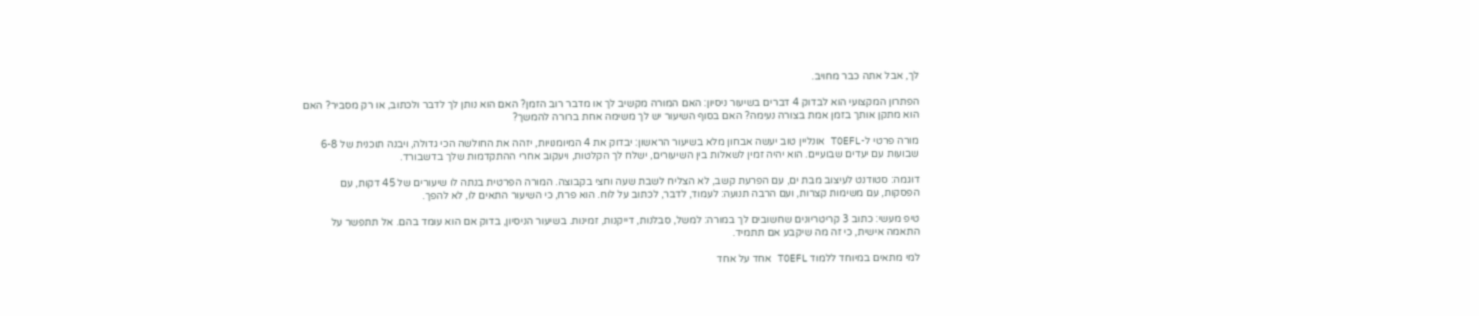לך, אבל אתה כבר מחויב.

הפתרון המקצועי הוא לבדוק 4 דברים בשיעור ניסיון: האם המורה מקשיב לך או מדבר רוב הזמן? האם הוא נותן לך לדבר ולכתוב, או רק מסביר? האם הוא מתקן אותך בזמן אמת בצורה נעימה? האם בסוף השיעור יש לך משימה אחת ברורה להמשך?

מורה פרטי ל-TOEFL אונליין טוב יעשה אבחון מלא בשיעור הראשון: יבדוק את 4 המיומנויות, יזהה את החולשה הכי גדולה, ויבנה תוכנית של 6-8 שבועות עם יעדים שבועיים. הוא יהיה זמין לשאלות בין השיעורים, ישלח לך הקלטות, ויעקוב אחרי ההתקדמות שלך בדשבורד.

דוגמה: סטודנט לעיצוב מבת ים, עם הפרעת קשב, לא הצליח לשבת שעה וחצי בקבוצה. המורה הפרטית בנתה לו שיעורים של 45 דקות, עם הפסקות, עם משימות קצרות, ועם הרבה תנועה: לעמוד, לדבר, לכתוב על לוח. הוא פרח, כי השיעור התאים לו, לא להפך.

טיפ מעשי: כתוב 3 קריטריונים שחשובים לך במורה: למשל, סבלנות, דייקנות, זמינות. בשיעור הניסיון, בדוק אם הוא עומד בהם. אל תתפשר על התאמה אישית, כי זה מה שיקבע אם תתמיד.

למי מתאים במיוחד ללמוד TOEFL אחד על אחד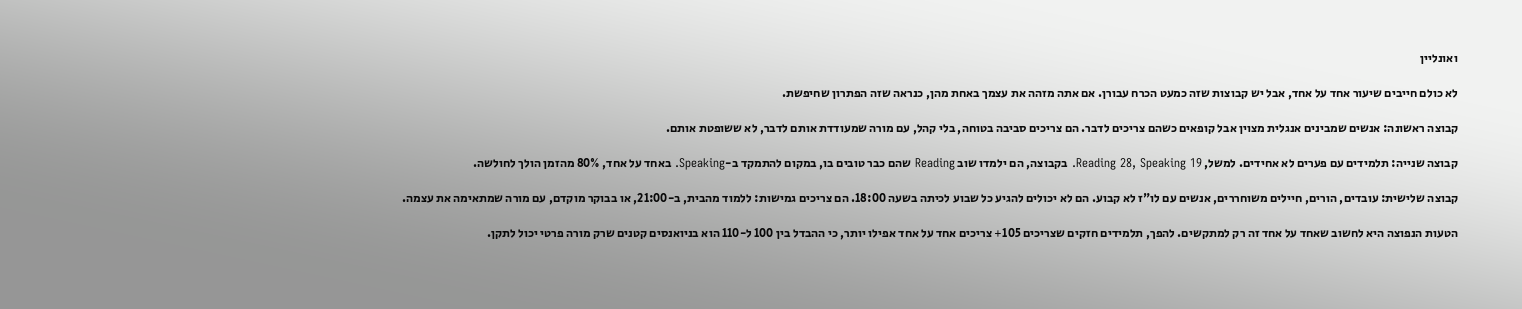ואונליין

לא כולם חייבים שיעור אחד על אחד, אבל יש קבוצות שזה כמעט הכרח עבורן. אם אתה מזהה את עצמך באחת מהן, כנראה שזה הפתרון שחיפשת.

קבוצה ראשונה: אנשים שמבינים אנגלית מצוין אבל קופאים כשהם צריכים לדבר. הם צריכים סביבה בטוחה, בלי קהל, עם מורה שמעודדת אותם לדבר, לא ששופטת אותם.

קבוצה שנייה: תלמידים עם פערים לא אחידים. למשל, Reading 28, Speaking 19. בקבוצה, הם ילמדו שוב Reading שהם כבר טובים בו, במקום להתמקד ב-Speaking. באחד על אחד, 80% מהזמן הולך לחולשה.

קבוצה שלישית: עובדים, הורים, חיילים משוחררים, אנשים עם לו"ז לא קבוע. הם לא יכולים להגיע כל שבוע לכיתה בשעה 18:00. הם צריכים גמישות: ללמוד מהבית, ב-21:00, או בבוקר מוקדם, עם מורה שמתאימה את עצמה.

הטעות הנפוצה היא לחשוב שאחד על אחד זה רק למתקשים. להפך, תלמידים חזקים שצריכים 105+ צריכים אחד על אחד אפילו יותר, כי ההבדל בין 100 ל-110 הוא בניואנסים קטנים שרק מורה פרטי יכול לתקן.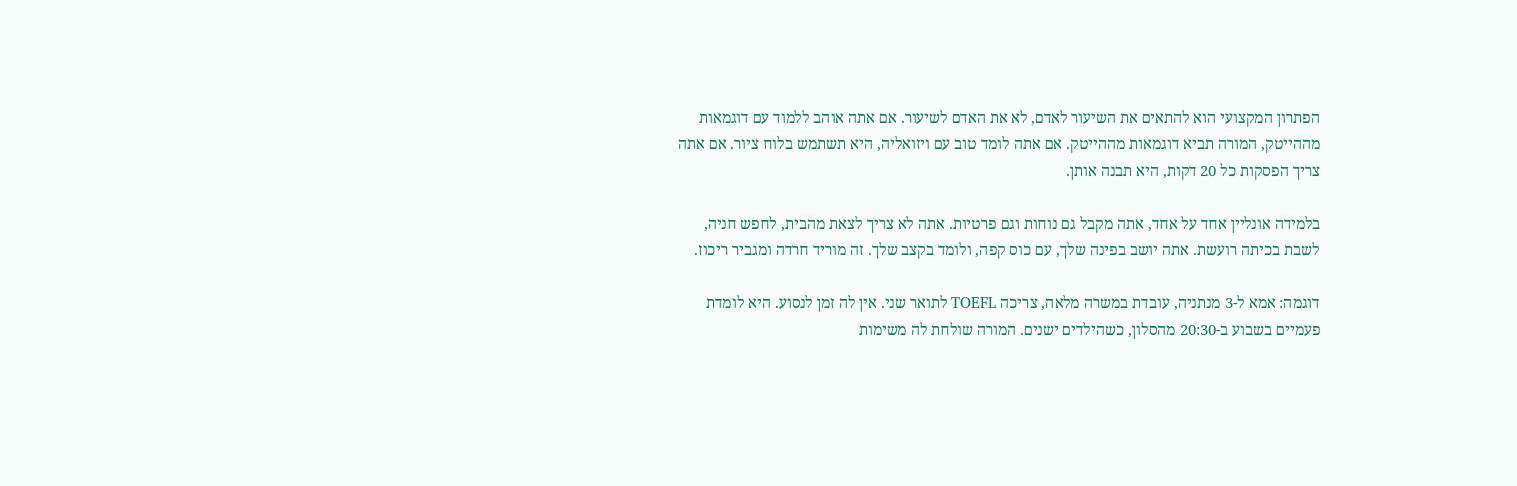הפתרון המקצועי הוא להתאים את השיעור לאדם, לא את האדם לשיעור. אם אתה אוהב ללמוד עם דוגמאות מההייטק, המורה תביא דוגמאות מההייטק. אם אתה לומד טוב עם ויזואליה, היא תשתמש בלוח ציור. אם אתה צריך הפסקות כל 20 דקות, היא תבנה אותן.

בלמידה אונליין אחד על אחד, אתה מקבל גם נוחות וגם פרטיות. אתה לא צריך לצאת מהבית, לחפש חניה, לשבת בכיתה רועשת. אתה יושב בפינה שלך, עם כוס קפה, ולומד בקצב שלך. זה מוריד חרדה ומגביר ריכוז.

דוגמה: אמא ל-3 מנתניה, עובדת במשרה מלאה, צריכה TOEFL לתואר שני. אין לה זמן לנסוע. היא לומדת פעמיים בשבוע ב-20:30 מהסלון, כשהילדים ישנים. המורה שולחת לה משימות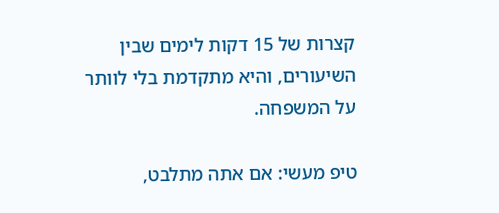קצרות של 15 דקות לימים שבין השיעורים, והיא מתקדמת בלי לוותר על המשפחה.

טיפ מעשי: אם אתה מתלבט,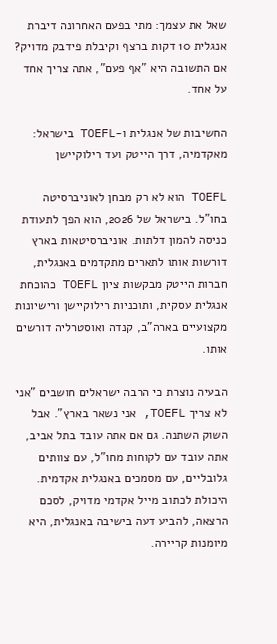שאל את עצמך: מתי בפעם האחרונה דיברת אנגלית 10 דקות ברצף וקיבלת פידבק מדויק? אם התשובה היא "אף פעם", אתה צריך אחד על אחד.

החשיבות של אנגלית ו-TOEFL בישראל: מאקדמיה, דרך הייטק ועד רילוקיישן

TOEFL הוא לא רק מבחן לאוניברסיטה בחו"ל. בישראל של 2026, הוא הפך לתעודת כניסה להמון דלתות. אוניברסיטאות בארץ דורשות אותו לתארים מתקדמים באנגלית, חברות הייטק מבקשות ציון TOEFL כהוכחת אנגלית עסקית, ותוכניות רילוקיישן ורישיונות מקצועיים בארה"ב, קנדה ואוסטרליה דורשים אותו.

הבעיה נוצרת כי הרבה ישראלים חושבים "אני לא צריך TOEFL, אני נשאר בארץ". אבל השוק השתנה. גם אם אתה עובד בתל אביב, אתה עובד עם לקוחות מחו"ל, עם צוותים גלובליים, עם מסמכים באנגלית אקדמית. היכולת לכתוב מייל אקדמי מדויק, לסכם הרצאה, להביע דעה בישיבה באנגלית, היא מיומנות קריירה.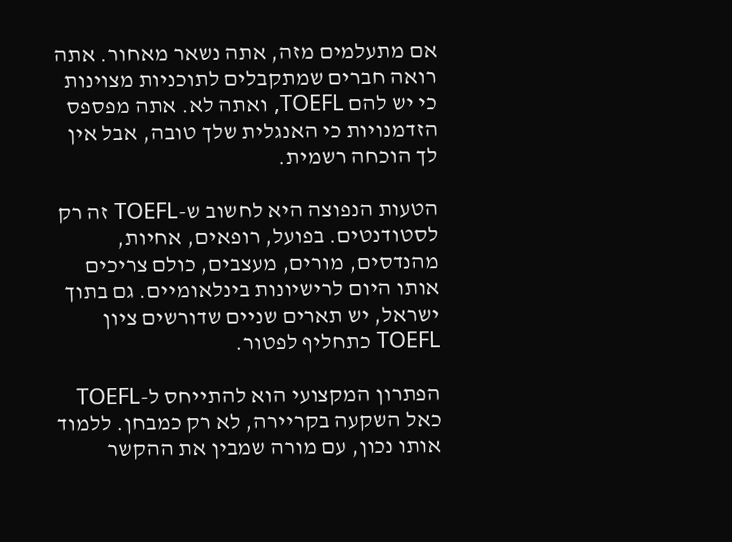אם מתעלמים מזה, אתה נשאר מאחור. אתה רואה חברים שמתקבלים לתוכניות מצוינות כי יש להם TOEFL, ואתה לא. אתה מפספס הזדמנויות כי האנגלית שלך טובה, אבל אין לך הוכחה רשמית.

הטעות הנפוצה היא לחשוב ש-TOEFL זה רק לסטודנטים. בפועל, רופאים, אחיות, מהנדסים, מורים, מעצבים, כולם צריכים אותו היום לרישיונות בינלאומיים. גם בתוך ישראל, יש תארים שניים שדורשים ציון TOEFL כתחליף לפטור.

הפתרון המקצועי הוא להתייחס ל-TOEFL כאל השקעה בקריירה, לא רק כמבחן. ללמוד אותו נכון, עם מורה שמבין את ההקשר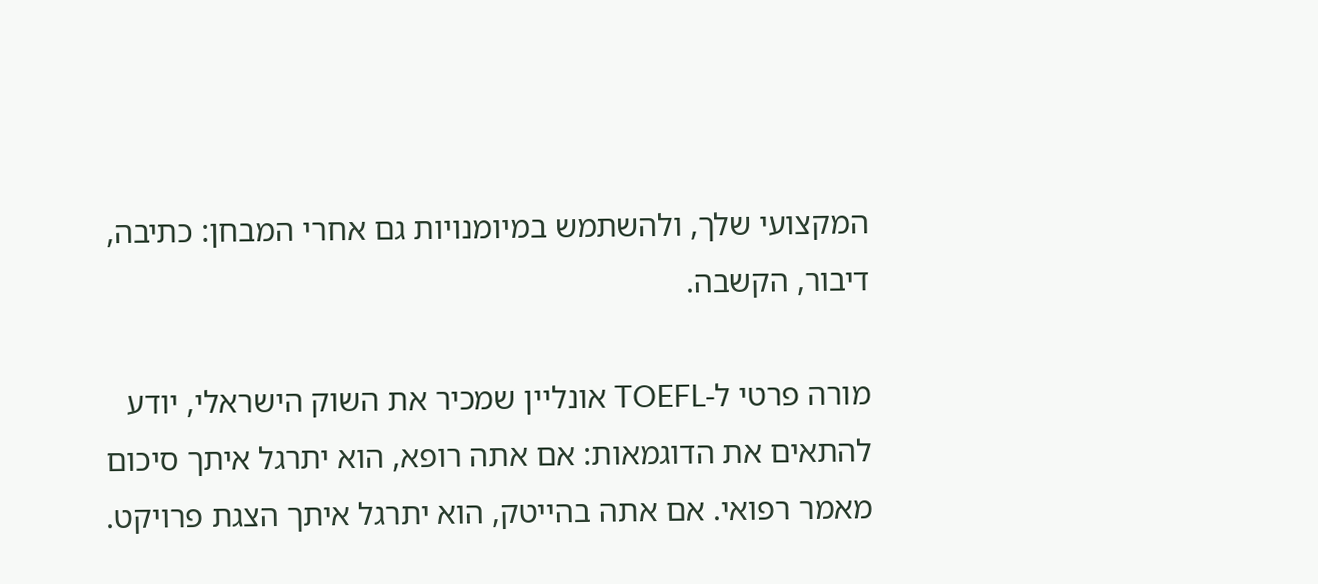המקצועי שלך, ולהשתמש במיומנויות גם אחרי המבחן: כתיבה, דיבור, הקשבה.

מורה פרטי ל-TOEFL אונליין שמכיר את השוק הישראלי, יודע להתאים את הדוגמאות: אם אתה רופא, הוא יתרגל איתך סיכום מאמר רפואי. אם אתה בהייטק, הוא יתרגל איתך הצגת פרויקט.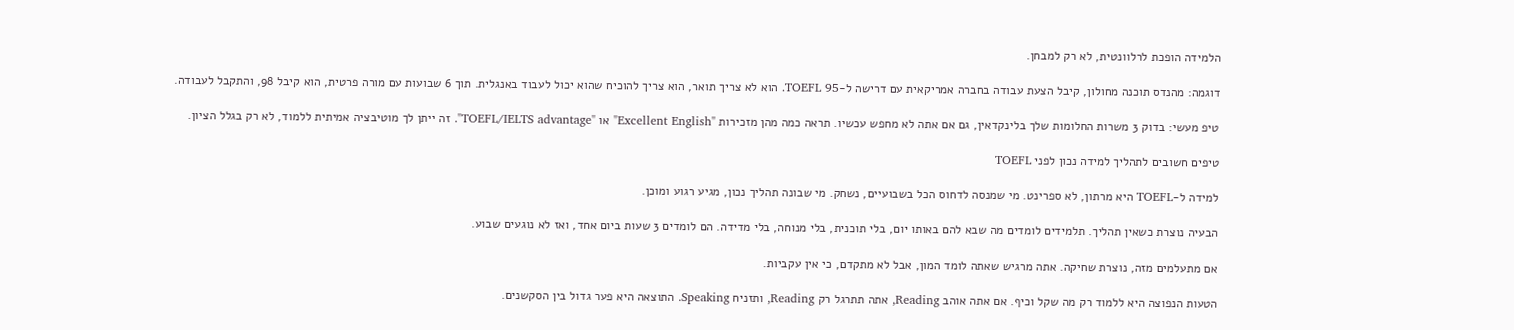הלמידה הופכת לרלוונטית, לא רק למבחן.

דוגמה: מהנדס תוכנה מחולון, קיבל הצעת עבודה בחברה אמריקאית עם דרישה ל-TOEFL 95. הוא לא צריך תואר, הוא צריך להוכיח שהוא יכול לעבוד באנגלית. תוך 6 שבועות עם מורה פרטית, הוא קיבל 98, והתקבל לעבודה.

טיפ מעשי: בדוק 3 משרות החלומות שלך בלינקדאין, גם אם אתה לא מחפש עכשיו. תראה כמה מהן מזכירות "Excellent English" או "TOEFL/IELTS advantage". זה ייתן לך מוטיבציה אמיתית ללמוד, לא רק בגלל הציון.

טיפים חשובים לתהליך למידה נכון לפני TOEFL

למידה ל-TOEFL היא מרתון, לא ספרינט. מי שמנסה לדחוס הכל בשבועיים, נשחק. מי שבונה תהליך נכון, מגיע רגוע ומוכן.

הבעיה נוצרת כשאין תהליך. תלמידים לומדים מה שבא להם באותו יום, בלי תוכנית, בלי מנוחה, בלי מדידה. הם לומדים 3 שעות ביום אחד, ואז לא נוגעים שבוע.

אם מתעלמים מזה, נוצרת שחיקה. אתה מרגיש שאתה לומד המון, אבל לא מתקדם, כי אין עקביות.

הטעות הנפוצה היא ללמוד רק מה שקל וכיף. אם אתה אוהב Reading, אתה תתרגל רק Reading, ותזניח Speaking. התוצאה היא פער גדול בין הסקשנים.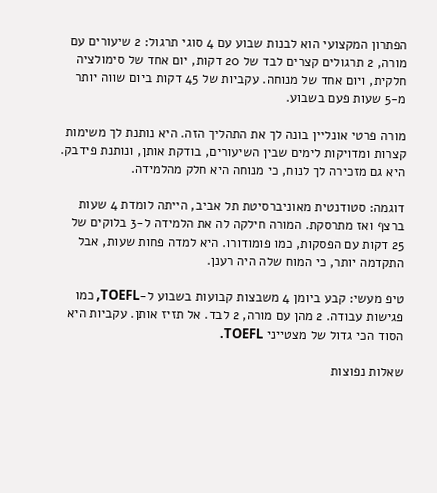הפתרון המקצועי הוא לבנות שבוע עם 4 סוגי תרגול: 2 שיעורים עם מורה, 2 תרגולים קצרים לבד של 20 דקות, יום אחד של סימולציה חלקית, ויום אחד של מנוחה. עקביות של 45 דקות ביום שווה יותר מ-5 שעות פעם בשבוע.

מורה פרטי אונליין בונה לך את התהליך הזה. היא נותנת לך משימות קצרות ומדויקות לימים שבין השיעורים, בודקת אותן, ונותנת פידבק. היא גם מזכירה לך לנוח, כי מנוחה היא חלק מהלמידה.

דוגמה: סטודנטית מאוניברסיטת תל אביב, הייתה לומדת 4 שעות ברצף ואז מתרסקת. המורה חילקה לה את הלמידה ל-3 בלוקים של 25 דקות עם הפסקות, כמו פומודורו. היא למדה פחות שעות, אבל התקדמה יותר, כי המוח שלה היה רענן.

טיפ מעשי: קבע ביומן 4 משבצות קבועות בשבוע ל-TOEFL, כמו פגישות עבודה. 2 מהן עם מורה, 2 לבד. אל תזיז אותן. עקביות היא הסוד הכי גדול של מצטייני TOEFL.

שאלות נפוצות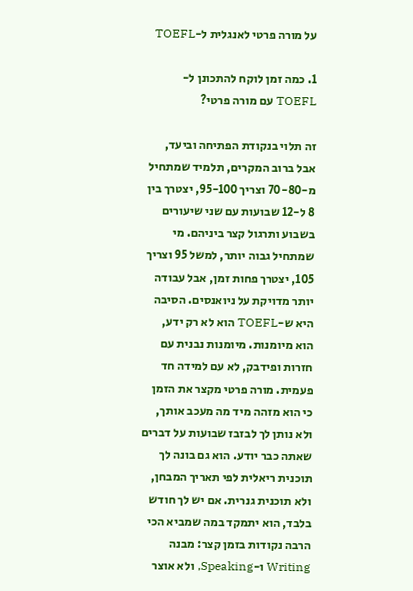על מורה פרטי לאנגלית ל-TOEFL

1. כמה זמן לוקח להתכונן ל-TOEFL עם מורה פרטי?

זה תלוי בנקודת הפתיחה וביעד, אבל ברוב המקרים, תלמיד שמתחיל מ-70-80 וצריך 95-100, יצטרך בין 8 ל-12 שבועות עם שני שיעורים בשבוע ותרגול קצר ביניהם. מי שמתחיל גבוה יותר, למשל 95 וצריך 105, יצטרך פחות זמן, אבל עבודה יותר מדויקת על ניואנסים. הסיבה היא ש-TOEFL הוא לא רק ידע, הוא מיומנות. מיומנות נבנית עם חזרות ופידבק, לא עם למידה חד פעמית. מורה פרטי מקצר את הזמן כי הוא מזהה מיד מה מעכב אותך, ולא נותן לך לבזבז שבועות על דברים שאתה כבר יודע. הוא גם בונה לך תוכנית ריאלית לפי תאריך המבחן, ולא תוכנית גנרית. אם יש לך חודש בלבד, הוא יתמקד במה שמביא הכי הרבה נקודות בזמן קצר: מבנה Writing ו-Speaking, ולא אוצר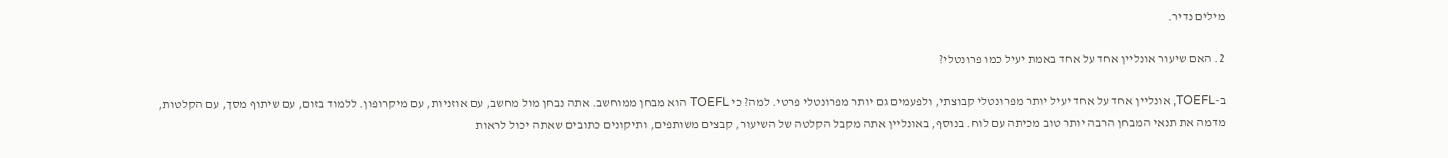מילים נדיר.

2. האם שיעור אונליין אחד על אחד באמת יעיל כמו פרונטלי?

ב-TOEFL, אונליין אחד על אחד יעיל יותר מפרונטלי קבוצתי, ולפעמים גם יותר מפרונטלי פרטי. למה? כי TOEFL הוא מבחן ממוחשב. אתה נבחן מול מחשב, עם אוזניות, עם מיקרופון. ללמוד בזום, עם שיתוף מסך, עם הקלטות, מדמה את תנאי המבחן הרבה יותר טוב מכיתה עם לוח. בנוסף, באונליין אתה מקבל הקלטה של השיעור, קבצים משותפים, ותיקונים כתובים שאתה יכול לראות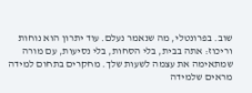שוב. בפרונטלי, מה שנאמר נעלם. עוד יתרון הוא נוחות וריכוז: אתה בבית, בלי הסחות, בלי נסיעות, עם מורה שמתאימה את עצמה לשעות שלך. מחקרים בתחום למידה מראים שלמידה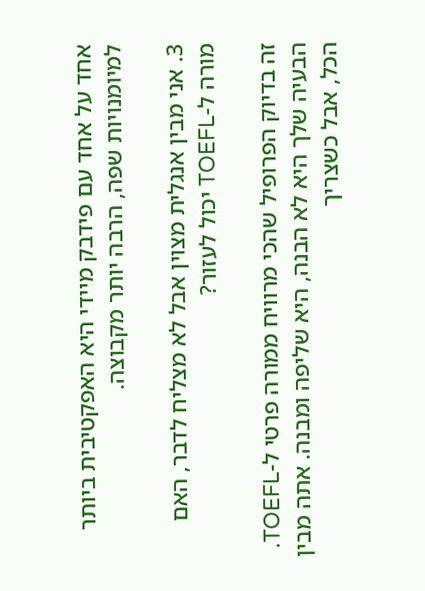אחד על אחד עם פידבק מיידי היא האפקטיבית ביותר למיומנויות שפה, הרבה יותר מקבוצה.

3. אני מבין אנגלית מצוין אבל לא מצליח לדבר, האם מורה ל-TOEFL יכול לעזור?

זה בדיוק הפרופיל שהכי מרוויח ממורה פרטי ל-TOEFL. הבעיה שלך היא לא הבנה, היא שליפה ומבנה. אתה מבין הכל, אבל כשצריך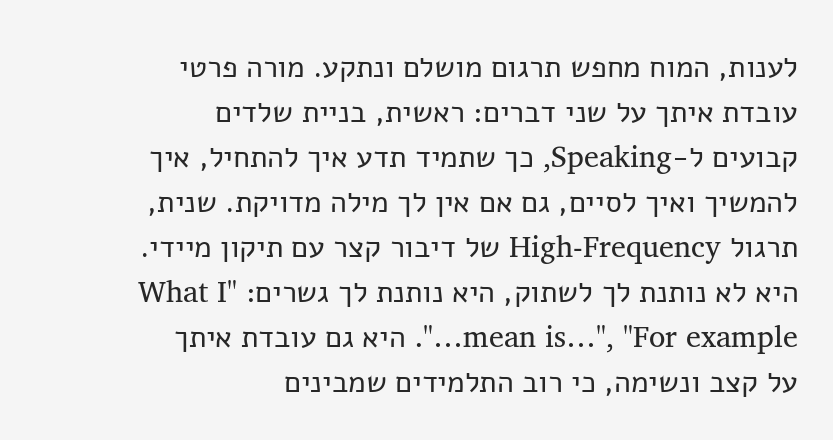לענות, המוח מחפש תרגום מושלם ונתקע. מורה פרטי עובדת איתך על שני דברים: ראשית, בניית שלדים קבועים ל-Speaking, כך שתמיד תדע איך להתחיל, איך להמשיך ואיך לסיים, גם אם אין לך מילה מדויקת. שנית, תרגול High-Frequency של דיבור קצר עם תיקון מיידי. היא לא נותנת לך לשתוק, היא נותנת לך גשרים: "What I mean is…", "For example…". היא גם עובדת איתך על קצב ונשימה, כי רוב התלמידים שמבינים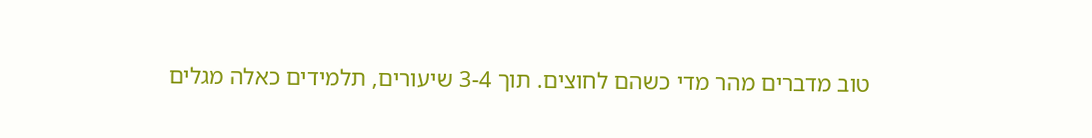טוב מדברים מהר מדי כשהם לחוצים. תוך 3-4 שיעורים, תלמידים כאלה מגלים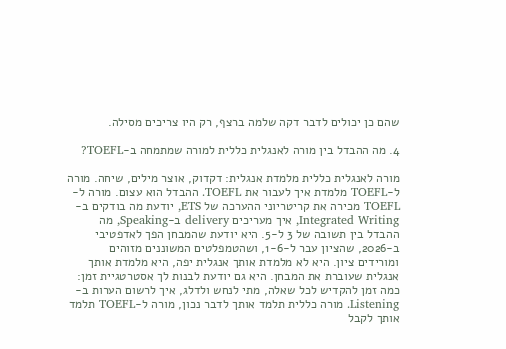שהם כן יכולים לדבר דקה שלמה ברצף, רק היו צריכים מסילה.

4. מה ההבדל בין מורה לאנגלית כללית למורה שמתמחה ב-TOEFL?

מורה לאנגלית כללית מלמדת אנגלית: דקדוק, אוצר מילים, שיחה. מורה ל-TOEFL מלמדת איך לעבור את TOEFL. ההבדל הוא עצום. מורה ל-TOEFL מכירה את קריטריוני ההערכה של ETS, יודעת מה בודקים ב-Integrated Writing, איך מעריכים delivery ב-Speaking, מה ההבדל בין תשובה של 3 ל-5. היא יודעת שהמבחן הפך לאדפטיבי ב-2026, שהציון עבר ל-1-6, ושהטמפלטים המשוננים מזוהים ומורידים ציון. היא לא מלמדת אותך אנגלית יפה, היא מלמדת אותך אנגלית שעוברת את המבחן. היא גם יודעת לבנות לך אסטרטגיית זמן: כמה זמן להקדיש לכל שאלה, מתי לנחש ולדלג, איך לרשום הערות ב-Listening. מורה כללית תלמד אותך לדבר נכון, מורה ל-TOEFL תלמד אותך לקבל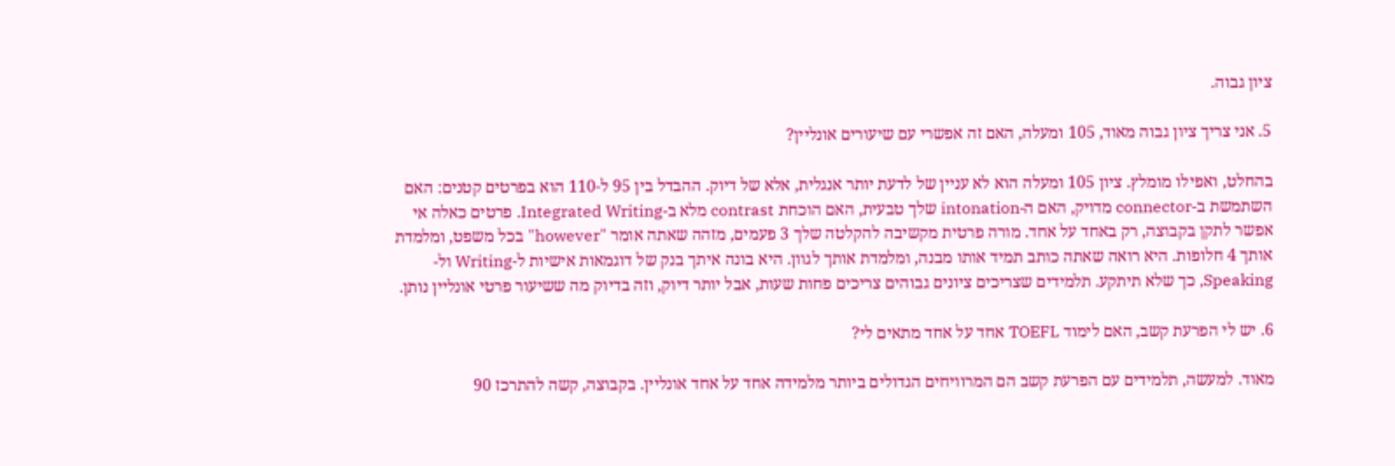ציון גבוה.

5. אני צריך ציון גבוה מאוד, 105 ומעלה, האם זה אפשרי עם שיעורים אונליין?

בהחלט, ואפילו מומלץ. ציון 105 ומעלה הוא לא עניין של לדעת יותר אנגלית, אלא של דיוק. ההבדל בין 95 ל-110 הוא בפרטים קטנים: האם השתמשת ב-connector מדויק, האם ה-intonation שלך טבעית, האם הוכחת contrast מלא ב-Integrated Writing. פרטים כאלה אי אפשר לתקן בקבוצה, רק באחד על אחד. מורה פרטית מקשיבה להקלטה שלך 3 פעמים, מזהה שאתה אומר "however" בכל משפט, ומלמדת אותך 4 חלופות. היא רואה שאתה כותב תמיד אותו מבנה, ומלמדת אותך לגוון. היא בונה איתך בנק של דוגמאות אישיות ל-Writing ול-Speaking, כך שלא תיתקע. תלמידים שצריכים ציונים גבוהים צריכים פחות שעות, אבל יותר דיוק, וזה בדיוק מה ששיעור פרטי אונליין נותן.

6. יש לי הפרעת קשב, האם לימוד TOEFL אחד על אחד מתאים לי?

מאוד. למעשה, תלמידים עם הפרעת קשב הם המרוויחים הגדולים ביותר מלמידה אחד על אחד אונליין. בקבוצה, קשה להתרכז 90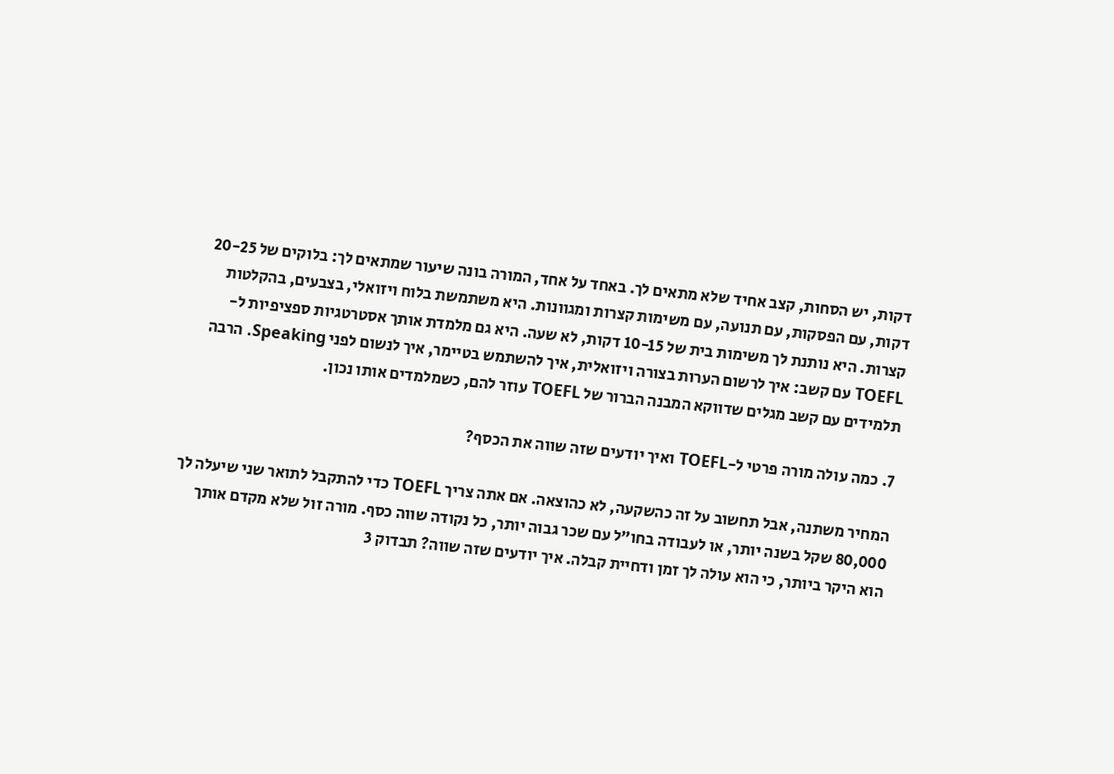דקות, יש הסחות, קצב אחיד שלא מתאים לך. באחד על אחד, המורה בונה שיעור שמתאים לך: בלוקים של 20-25 דקות, עם הפסקות, עם תנועה, עם משימות קצרות ומגוונות. היא משתמשת בלוח ויזואלי, בצבעים, בהקלטות קצרות. היא נותנת לך משימות בית של 10-15 דקות, לא שעה. היא גם מלמדת אותך אסטרטגיות ספציפיות ל-TOEFL עם קשב: איך לרשום הערות בצורה ויזואלית, איך להשתמש בטיימר, איך לנשום לפני Speaking. הרבה תלמידים עם קשב מגלים שדווקא המבנה הברור של TOEFL עוזר להם, כשמלמדים אותו נכון.

7. כמה עולה מורה פרטי ל-TOEFL ואיך יודעים שזה שווה את הכסף?

המחיר משתנה, אבל תחשוב על זה כהשקעה, לא כהוצאה. אם אתה צריך TOEFL כדי להתקבל לתואר שני שיעלה לך 80,000 שקל בשנה יותר, או לעבודה בחו"ל עם שכר גבוה יותר, כל נקודה שווה כסף. מורה זול שלא מקדם אותך הוא היקר ביותר, כי הוא עולה לך זמן ודחיית קבלה. איך יודעים שזה שווה? תבדוק 3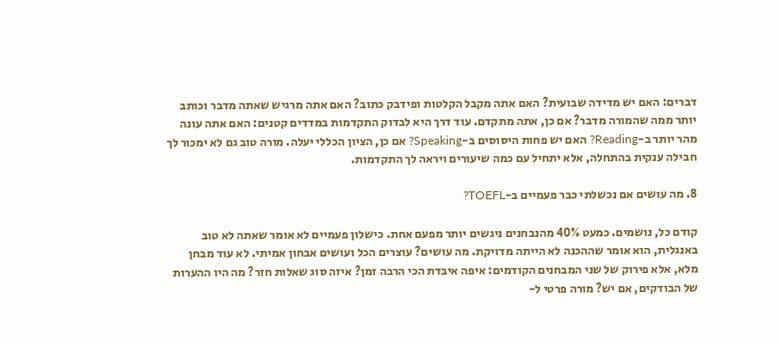דברים: האם יש מדידה שבועית? האם אתה מקבל הקלטות ופידבק כתוב? האם אתה מרגיש שאתה מדבר וכותב יותר ממה שהמורה מדבר? אם כן, אתה מתקדם. עוד דרך היא לבדוק התקדמות במדדים קטנים: האם אתה עונה מהר יותר ב-Reading? האם יש פחות היסוסים ב-Speaking? אם כן, הציון הכללי יעלה. מורה טוב גם לא ימכור לך חבילה ענקית בהתחלה, אלא יתחיל עם כמה שיעורים ויראה לך התקדמות.

8. מה עושים אם נכשלתי כבר פעמיים ב-TOEFL?

קודם כל, נושמים. כמעט 40% מהנבחנים ניגשים יותר מפעם אחת. כישלון פעמיים לא אומר שאתה לא טוב באנגלית, הוא אומר שההכנה לא הייתה מדויקת. מה עושים? עוצרים הכל ועושים אבחון אמיתי. לא עוד מבחן מלא, אלא פירוק של שני המבחנים הקודמים: איפה איבדת הכי הרבה זמן? איזה סוג שאלות חזר? מה היו ההערות של הבודקים, אם יש? מורה פרטי ל-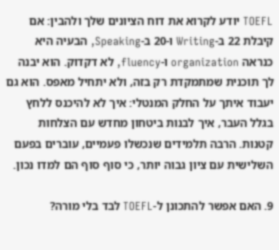TOEFL יודע לקרוא את דוח הציונים שלך ולהבין: אם קיבלת 22 ב-Writing ו-20 ב-Speaking, הבעיה היא כנראה organization ו-fluency, לא דקדוק. הוא יבנה לך תוכנית שמתמקדת רק בזה, ולא יתחיל מאפס. הוא גם יעבוד איתך על החלק המנטלי: איך לא להיכנס ללחץ בגלל העבר, איך לבנות ביטחון מחדש עם הצלחות קטנות. הרבה תלמידים שנכשלו פעמיים, עוברים בפעם השלישית עם ציון גבוה יותר, כי סוף סוף הם למדו נכון.

9. האם אפשר להתכונן ל-TOEFL לבד בלי מורה?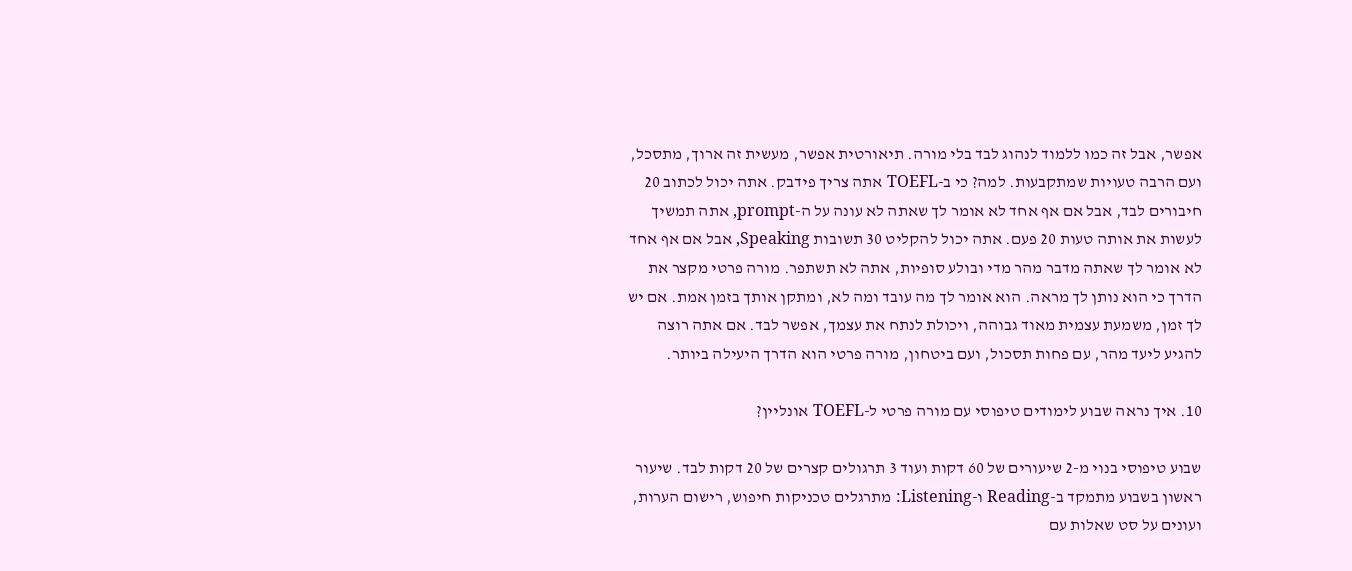אפשר, אבל זה כמו ללמוד לנהוג לבד בלי מורה. תיאורטית אפשר, מעשית זה ארוך, מתסכל, ועם הרבה טעויות שמתקבעות. למה? כי ב-TOEFL אתה צריך פידבק. אתה יכול לכתוב 20 חיבורים לבד, אבל אם אף אחד לא אומר לך שאתה לא עונה על ה-prompt, אתה תמשיך לעשות את אותה טעות 20 פעם. אתה יכול להקליט 30 תשובות Speaking, אבל אם אף אחד לא אומר לך שאתה מדבר מהר מדי ובולע סופיות, אתה לא תשתפר. מורה פרטי מקצר את הדרך כי הוא נותן לך מראה. הוא אומר לך מה עובד ומה לא, ומתקן אותך בזמן אמת. אם יש לך זמן, משמעת עצמית מאוד גבוהה, ויכולת לנתח את עצמך, אפשר לבד. אם אתה רוצה להגיע ליעד מהר, עם פחות תסכול, ועם ביטחון, מורה פרטי הוא הדרך היעילה ביותר.

10. איך נראה שבוע לימודים טיפוסי עם מורה פרטי ל-TOEFL אונליין?

שבוע טיפוסי בנוי מ-2 שיעורים של 60 דקות ועוד 3 תרגולים קצרים של 20 דקות לבד. שיעור ראשון בשבוע מתמקד ב-Reading ו-Listening: מתרגלים טכניקות חיפוש, רישום הערות, ועונים על סט שאלות עם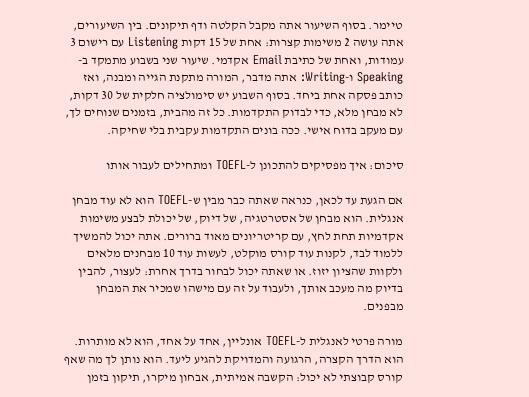טיימר. בסוף השיעור אתה מקבל הקלטה ודף תיקונים. בין השיעורים, אתה עושה 2 משימות קצרות: אחת של 15 דקות Listening עם רישום 3 עמודות, ואחת של כתיבת Email אקדמי. שיעור שני בשבוע מתמקד ב-Speaking ו-Writing: אתה מדבר, המורה מתקנת הגייה ומבנה, ואז כותב פסקה אחת ביחד. בסוף השבוע יש סימולציה חלקית של 30 דקות, לא מבחן מלא, כדי לבדוק התקדמות. כל זה מהבית, בזמנים שנוחים לך, עם מעקב בדוח אישי. ככה בונים התקדמות עקבית בלי שחיקה.

סיכום: איך מפסיקים להתכונן ל-TOEFL ומתחילים לעבור אותו

אם הגעת עד לכאן, כנראה שאתה כבר מבין ש-TOEFL הוא לא עוד מבחן אנגלית. הוא מבחן של אסטרטגיה, של דיוק, של יכולת לבצע משימות אקדמיות תחת לחץ, עם קריטריונים מאוד ברורים. אתה יכול להמשיך ללמוד לבד, לקנות עוד קורס מוקלט, לעשות עוד 10 מבחנים מלאים ולקוות שהציון יזוז. או שאתה יכול לבחור בדרך אחרת: לעצור, להבין בדיוק מה מעכב אותך, ולעבוד על זה עם מישהו שמכיר את המבחן מבפנים.

מורה פרטי לאנגלית ל-TOEFL אונליין, אחד על אחד, הוא לא מותרות. הוא הדרך הקצרה, הרגועה והמדויקת להגיע ליעד. הוא נותן לך מה שאף קורס קבוצתי לא יכול: הקשבה אמיתית, אבחון מיקרו, תיקון בזמן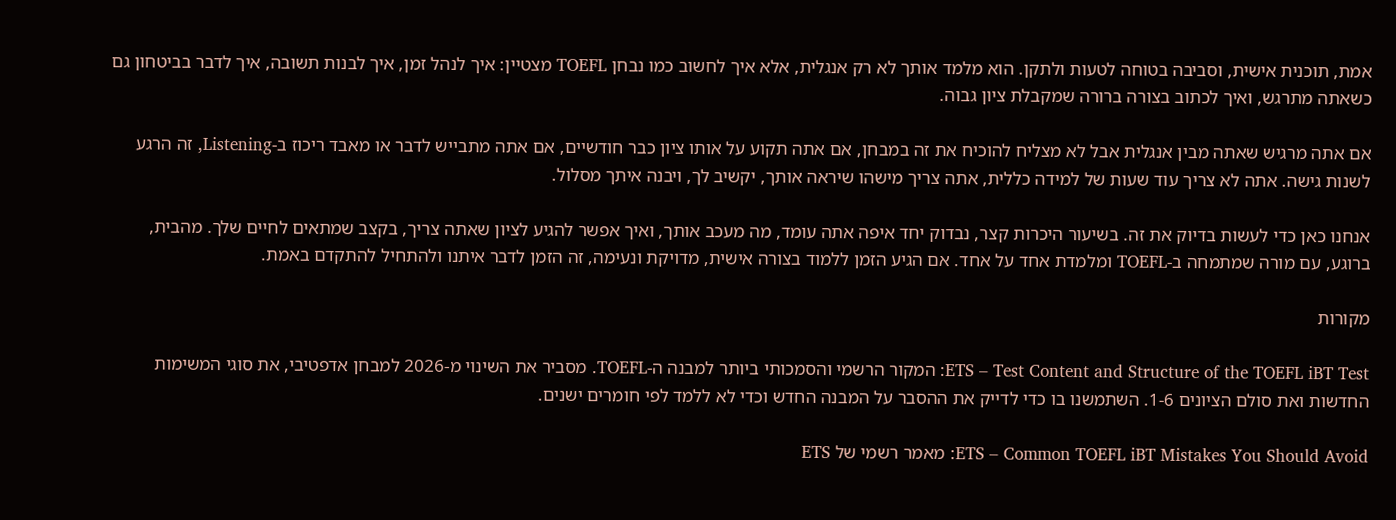אמת, תוכנית אישית, וסביבה בטוחה לטעות ולתקן. הוא מלמד אותך לא רק אנגלית, אלא איך לחשוב כמו נבחן TOEFL מצטיין: איך לנהל זמן, איך לבנות תשובה, איך לדבר בביטחון גם כשאתה מתרגש, ואיך לכתוב בצורה ברורה שמקבלת ציון גבוה.

אם אתה מרגיש שאתה מבין אנגלית אבל לא מצליח להוכיח את זה במבחן, אם אתה תקוע על אותו ציון כבר חודשיים, אם אתה מתבייש לדבר או מאבד ריכוז ב-Listening, זה הרגע לשנות גישה. אתה לא צריך עוד שעות של למידה כללית, אתה צריך מישהו שיראה אותך, יקשיב לך, ויבנה איתך מסלול.

אנחנו כאן כדי לעשות בדיוק את זה. בשיעור היכרות קצר, נבדוק יחד איפה אתה עומד, מה מעכב אותך, ואיך אפשר להגיע לציון שאתה צריך, בקצב שמתאים לחיים שלך. מהבית, ברוגע, עם מורה שמתמחה ב-TOEFL ומלמדת אחד על אחד. אם הגיע הזמן ללמוד בצורה אישית, מדויקת ונעימה, זה הזמן לדבר איתנו ולהתחיל להתקדם באמת.

מקורות

ETS – Test Content and Structure of the TOEFL iBT Test: המקור הרשמי והסמכותי ביותר למבנה ה-TOEFL. מסביר את השינוי מ-2026 למבחן אדפטיבי, את סוגי המשימות החדשות ואת סולם הציונים 1-6. השתמשנו בו כדי לדייק את ההסבר על המבנה החדש וכדי לא ללמד לפי חומרים ישנים.

ETS – Common TOEFL iBT Mistakes You Should Avoid: מאמר רשמי של ETS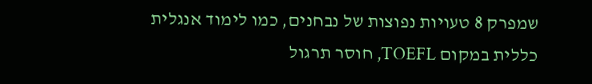שמפרק 8 טעויות נפוצות של נבחנים, כמו לימוד אנגלית כללית במקום TOEFL, חוסר תרגול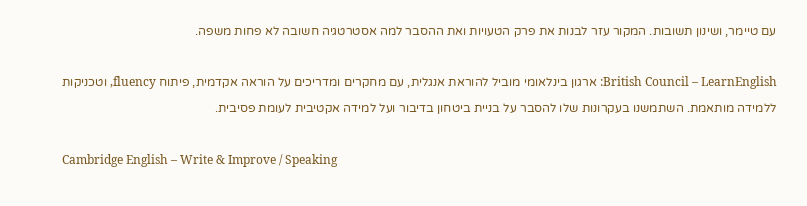עם טיימר, ושינון תשובות. המקור עזר לבנות את פרק הטעויות ואת ההסבר למה אסטרטגיה חשובה לא פחות משפה.

British Council – LearnEnglish: ארגון בינלאומי מוביל להוראת אנגלית, עם מחקרים ומדריכים על הוראה אקדמית, פיתוח fluency, וטכניקות ללמידה מותאמת. השתמשנו בעקרונות שלו להסבר על בניית ביטחון בדיבור ועל למידה אקטיבית לעומת פסיבית.

Cambridge English – Write & Improve / Speaking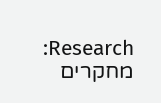Research: מחקרים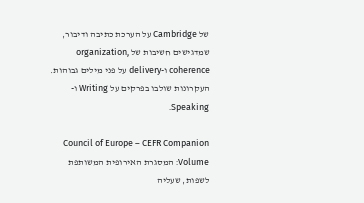של Cambridge על הערכת כתיבה ודיבור, שמדגישים חשיבות של organization, coherence ו-delivery על פני מילים גבוהות. העקרונות שולבו בפרקים על Writing ו-Speaking.

Council of Europe – CEFR Companion Volume: המסגרת האירופית המשותפת לשפות, שעליה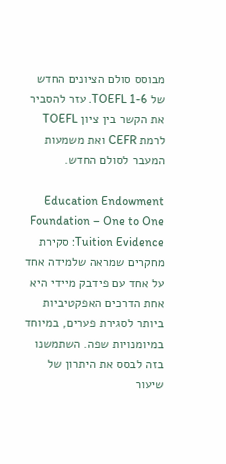מבוסס סולם הציונים החדש של TOEFL 1-6. עזר להסביר את הקשר בין ציון TOEFL לרמת CEFR ואת משמעות המעבר לסולם החדש.

Education Endowment Foundation – One to One Tuition Evidence: סקירת מחקרים שמראה שלמידה אחד על אחד עם פידבק מיידי היא אחת הדרכים האפקטיביות ביותר לסגירת פערים, במיוחד במיומנויות שפה. השתמשנו בזה לבסס את היתרון של שיעור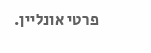פרטי אונליין.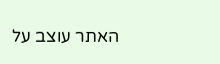האתר עוצב על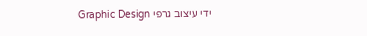ידי עיצוב גרפי Graphic Design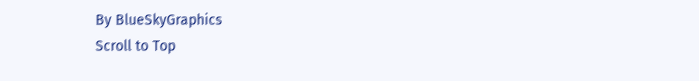By BlueSkyGraphics
Scroll to Top